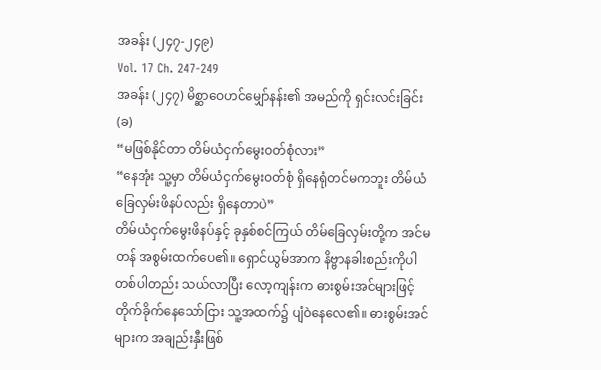အခန်း (၂၄၇-၂၄၉)
Vol. 17 Ch. 247-249
အခန်း (၂၄၇) မိစ္ဆာဝေဟင်မျှော်နန်း၏ အမည်ကို ရှင်းလင်းခြင်း (ခ)
“မဖြစ်နိုင်တာ တိမ်ယံငှက်မွေးဝတ်စုံလား”
“နေအုံး သူ့မှာ တိမ်ယံငှက်မွေးဝတ်စုံ ရှိနေရုံတင်မကဘူး တိမ်ယံခြေလှမ်းဖိနပ်လည်း ရှိနေတာပဲ”
တိမ်ယံငှက်မွေးဖိနပ်နှင့် ခုနှစ်စင်ကြယ် တိမ်ခြေလှမ်းတို့က အင်မတန် အစွမ်းထက်ပေ၏။ ရှောင်ယွမ်အာက နိဗ္ဗာနခါးစည်းကိုပါ တစ်ပါတည်း သယ်လာပြီး လော့ကျန်းက ဓားစွမ်းအင်များဖြင့် တိုက်ခိုက်နေသော်ငြား သူ့အထက်၌ ပျံဝဲနေလေ၏။ ဓားစွမ်းအင်များက အချည်းနှီးဖြစ်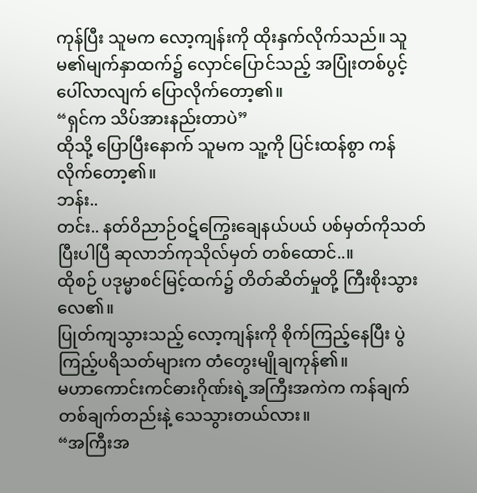ကုန်ပြီး သူမက လော့ကျန်းကို ထိုးနှက်လိုက်သည်။ သူမ၏မျက်နှာထက်၌ လှောင်ပြောင်သည့် အပြုံးတစ်ပွင့် ပေါ်လာလျက် ပြောလိုက်တော့၏။
“ရှင်က သိပ်အားနည်းတာပဲ”
ထိုသို့ ပြောပြီးနောက် သူမက သူ့ကို ပြင်းထန်စွာ ကန်လိုက်တော့၏။
ဘန်း..
တင်း.. နတ်ဝိညာဉ်ဝဋ်ကြွေးချေနယ်ပယ် ပစ်မှတ်ကိုသတ်ပြီးပါပြီ ဆုလာဘ်ကုသိုလ်မှတ် တစ်ထောင်..။
ထိုစဉ် ပဒုမ္မာစင်မြင့်ထက်၌ တိတ်ဆိတ်မှုတို့ ကြီးစိုးသွားလေ၏။
ပြုတ်ကျသွားသည့် လော့ကျန်းကို စိုက်ကြည့်နေပြီး ပွဲကြည့်ပရိသတ်များက တံတွေးမျိုချကုန်၏။
မဟာကောင်းကင်ဓားဂိုဏ်းရဲ့အကြီးအကဲက ကန်ချက်တစ်ချက်တည်းနဲ့ သေသွားတယ်လား။
“အကြီးအ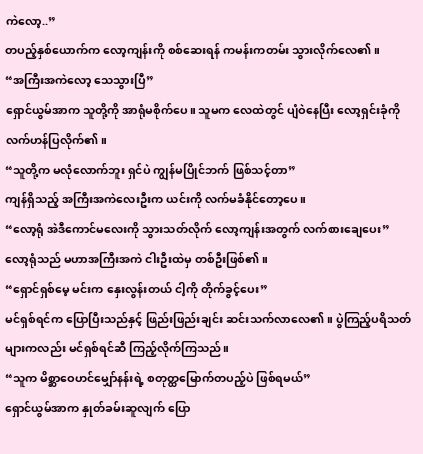ကဲလော့..”
တပည့်နှစ်ယောက်က လော့ကျန်းကို စစ်ဆေးရန် ကမန်းကတမ်း သွားလိုက်လေ၏။
“အကြီးအကဲလော့ သေသွားပြီ”
ရှောင်ယွမ်အာက သူတို့ကို အာရုံမစိုက်ပေ။ သူမက လေထဲတွင် ပျံဝဲနေပြီး လော့ရှင်းခုံကို လက်ဟန်ပြလိုက်၏။
“သူတို့က မလုံလောက်ဘူး ရှင်ပဲ ကျွန်မပြိုင်ဘက် ဖြစ်သင့်တာ”
ကျန်ရှိသည့် အကြီးအကဲလေးဦးက ယင်းကို လက်မခံနိုင်တော့ပေ။
“လော့ရုံ အဲဒီကောင်မလေးကို သွားသတ်လိုက် လော့ကျန်းအတွက် လက်စားချေပေး”
လော့ရုံသည် မဟာအကြီးအကဲ ငါးဦးထဲမှ တစ်ဦးဖြစ်၏။
“ရှောင်ရှစ်မေ့ မင်းက နှေးလွန်းတယ် ငါ့ကို တိုက်ခွင့်ပေး”
မင်ရှစ်ရင်က ပြောပြီးသည်နှင့် ဖြည်းဖြည်းချင်း ဆင်းသက်လာလေ၏။ ပွဲကြည့်ပရိသတ်များကလည်း မင်ရှစ်ရင်ဆီ ကြည့်လိုက်ကြသည်။
“သူက မိစ္ဆာဝေဟင်မျှော်နန်းရဲ့ စတုတ္ထမြောက်တပည့်ပဲ ဖြစ်ရမယ်”
ရှောင်ယွမ်အာက နှုတ်ခမ်းဆူလျက် ပြော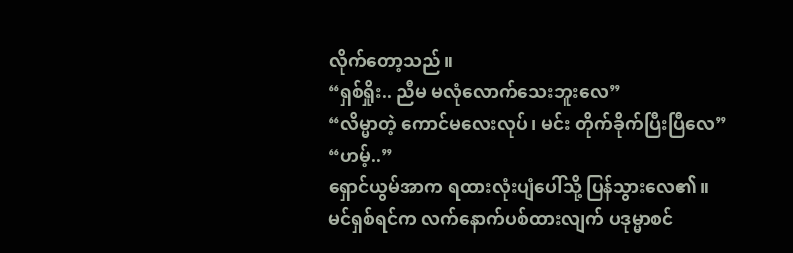လိုက်တော့သည်။
“ရှစ်ရှိုး.. ညီမ မလုံလောက်သေးဘူးလေ”
“လိမ္မာတဲ့ ကောင်မလေးလုပ်၊ မင်း တိုက်ခိုက်ပြီးပြီလေ”
“ဟမ့်..”
ရှောင်ယွမ်အာက ရထားလုံးပျံပေါ်သို့ ပြန်သွားလေ၏။
မင်ရှစ်ရင်က လက်နောက်ပစ်ထားလျက် ပဒုမ္မာစင်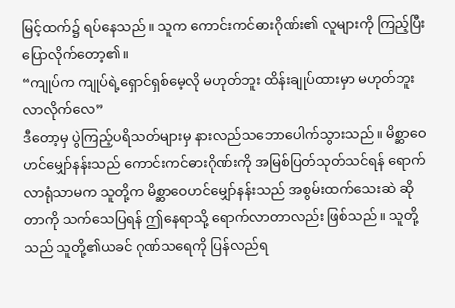မြင့်ထက်၌ ရပ်နေသည်။ သူက ကောင်းကင်ဓားဂိုဏ်း၏ လူများကို ကြည့်ပြီး ပြောလိုက်တော့၏။
“ကျုပ်က ကျုပ်ရဲ့ရှောင်ရှစ်မေ့လို မဟုတ်ဘူး ထိန်းချုပ်ထားမှာ မဟုတ်ဘူး လာလိုက်လေ”
ဒီတော့မှ ပွဲကြည့်ပရိသတ်များမှ နားလည်သဘောပေါက်သွားသည်။ မိစ္ဆာဝေဟင်မျှော်နန်းသည် ကောင်းကင်ဓားဂိုဏ်းကို အမြစ်ပြတ်သုတ်သင်ရန် ရောက်လာရုံသာမက သူတို့က မိစ္ဆာဝေဟင်မျှော်နန်းသည် အစွမ်းထက်သေးဆဲ ဆိုတာကို သက်သေပြရန် ဤနေရာသို့ ရောက်လာတာလည်း ဖြစ်သည်။ သူတို့သည် သူတို့၏ယခင် ဂုဏ်သရေကို ပြန်လည်ရ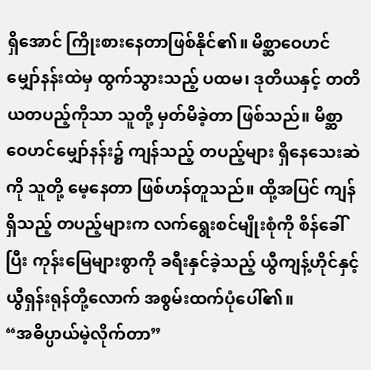ရှိအောင် ကြိုးစားနေတာဖြစ်နိုင်၏။ မိစ္ဆာဝေဟင်မျှော်နန်းထဲမှ ထွက်သွားသည့် ပထမ၊ ဒုတိယနှင့် တတိယတပည့်ကိုသာ သူတို့ မှတ်မိခဲ့တာ ဖြစ်သည်။ မိစ္ဆာဝေဟင်မျှော်နန်း၌ ကျန်သည့် တပည့်များ ရှိနေသေးဆဲကို သူတို့ မေ့နေတာ ဖြစ်ဟန်တူသည်။ ထို့အပြင် ကျန်ရှိသည့် တပည့်များက လက်ရွေးစင်မျိုးစုံကို စိန်ခေါ်ပြီး ကုန်းမြေများစွာကို ခရီးနှင်ခဲ့သည့် ယွီကျန့်ဟိုင်နှင့် ယွီရှန်းရုန်တို့လောက် အစွမ်းထက်ပုံပေါ်၏။
“အဓိပ္ပာယ်မဲ့လိုက်တာ”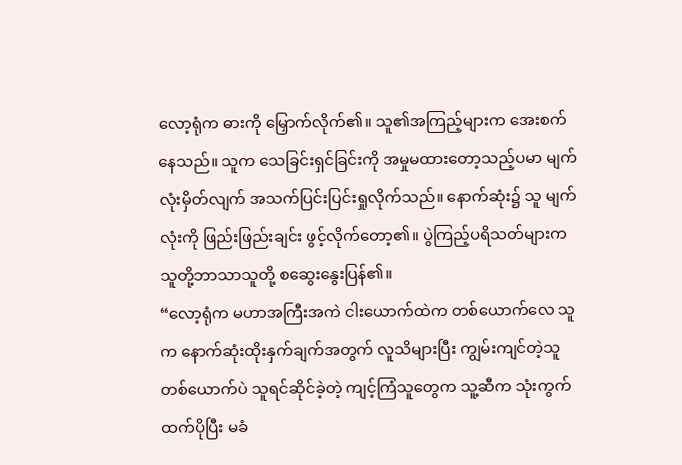လော့ရုံက ဓားကို မြှောက်လိုက်၏။ သူ၏အကြည့်များက အေးစက်နေသည်။ သူက သေခြင်းရှင်ခြင်းကို အမှုမထားတော့သည့်ပမာ မျက်လုံးမှိတ်လျက် အသက်ပြင်းပြင်းရှုလိုက်သည်။ နောက်ဆုံး၌ သူ မျက်လုံးကို ဖြည်းဖြည်းချင်း ဖွင့်လိုက်တော့၏။ ပွဲကြည့်ပရိသတ်များက သူတို့ဘာသာသူတို့ စဆွေးနွေးပြန်၏။
“လော့ရုံက မဟာအကြီးအကဲ ငါးယောက်ထဲက တစ်ယောက်လေ သူက နောက်ဆုံးထိုးနှက်ချက်အတွက် လူသိများပြီး ကျွမ်းကျင်တဲ့သူတစ်ယောက်ပဲ သူရင်ဆိုင်ခဲ့တဲ့ ကျင့်ကြံသူတွေက သူ့ဆီက သုံးကွက်ထက်ပိုပြီး မခံ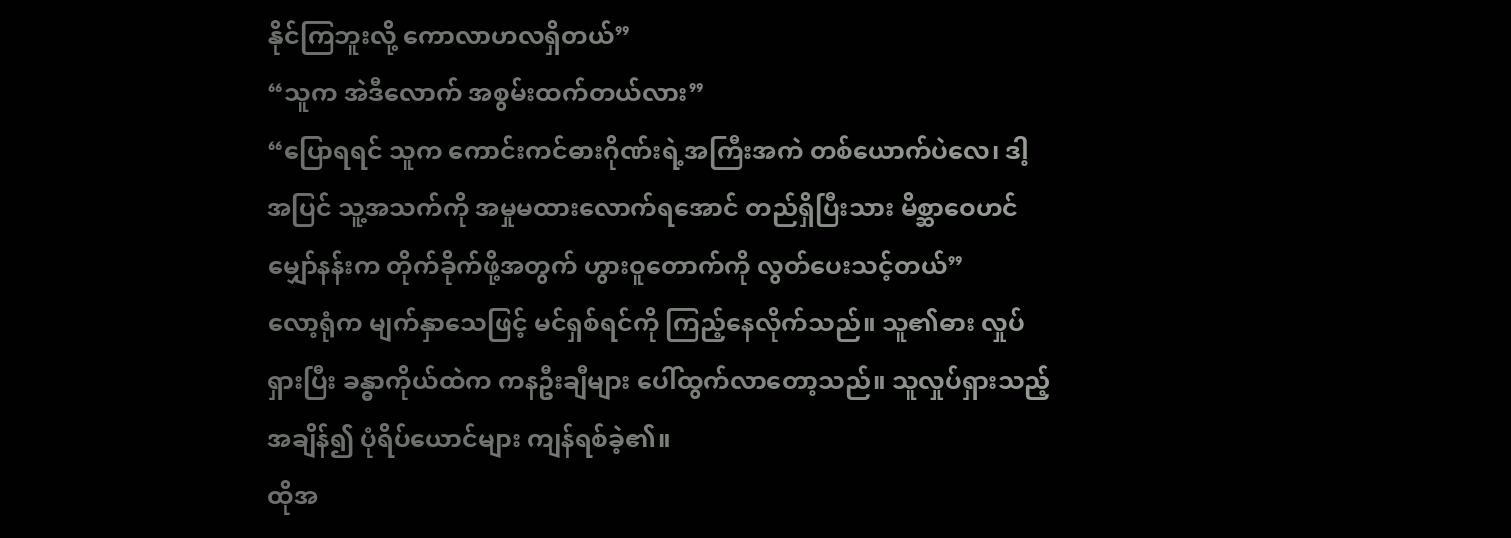နိုင်ကြဘူးလို့ ကောလာဟလရှိတယ်”
“သူက အဲဒီလောက် အစွမ်းထက်တယ်လား”
“ပြောရရင် သူက ကောင်းကင်ဓားဂိုဏ်းရဲ့အကြီးအကဲ တစ်ယောက်ပဲလေ၊ ဒါ့အပြင် သူ့အသက်ကို အမှုမထားလောက်ရအောင် တည်ရှိပြီးသား မိစ္ဆာဝေဟင်မျှော်နန်းက တိုက်ခိုက်ဖို့အတွက် ဟွားဝူတောက်ကို လွတ်ပေးသင့်တယ်”
လော့ရုံက မျက်နှာသေဖြင့် မင်ရှစ်ရင်ကို ကြည့်နေလိုက်သည်။ သူ၏ဓား လှုပ်ရှားပြီး ခန္ဓာကိုယ်ထဲက ကနဦးချီများ ပေါ်ထွက်လာတော့သည်။ သူလှုပ်ရှားသည့်အချိန်၍ ပုံရိပ်ယောင်များ ကျန်ရစ်ခဲ့၏။
ထိုအ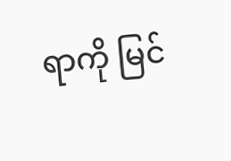ရာကို မြင်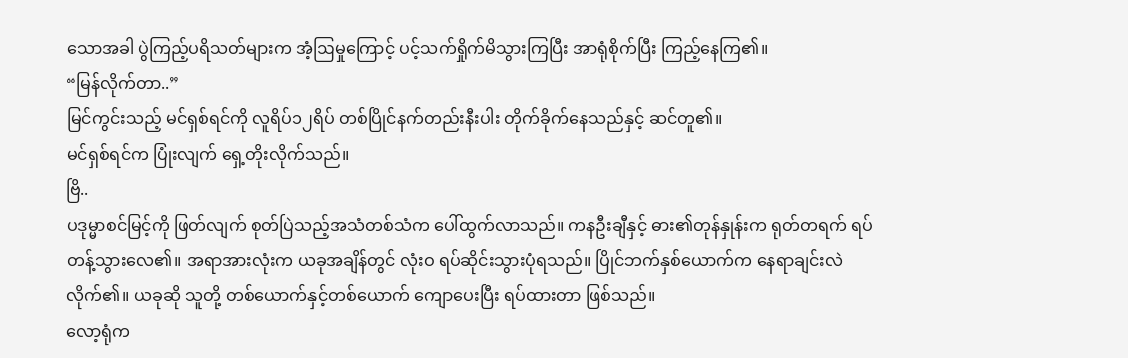သောအခါ ပွဲကြည့်ပရိသတ်များက အံ့ဩမှုကြောင့် ပင့်သက်ရှိုက်မိသွားကြပြီး အာရုံစိုက်ပြီး ကြည့်နေကြ၏။
“မြန်လိုက်တာ..”
မြင်ကွင်းသည့် မင်ရှစ်ရင်ကို လူရိပ်၁၂ရိပ် တစ်ပြိုင်နက်တည်းနီးပါး တိုက်ခိုက်နေသည်နှင့် ဆင်တူ၏။
မင်ရှစ်ရင်က ပြုံးလျက် ရှေ့တိုးလိုက်သည်။
ဗြိ..
ပဒုမ္မာစင်မြင့်ကို ဖြတ်လျက် စုတ်ပြဲသည့်အသံတစ်သံက ပေါ်ထွက်လာသည်။ ကနဦးချီနှင့် ဓား၏တုန်နှုန်းက ရုတ်တရက် ရပ်တန့်သွားလေ၏။ အရာအားလုံးက ယခုအချိန်တွင် လုံးဝ ရပ်ဆိုင်းသွားပုံရသည်။ ပြိုင်ဘက်နှစ်ယောက်က နေရာချင်းလဲလိုက်၏။ ယခုဆို သူတို့ တစ်ယောက်နှင့်တစ်ယောက် ကျောပေးပြီး ရပ်ထားတာ ဖြစ်သည်။
လော့ရုံက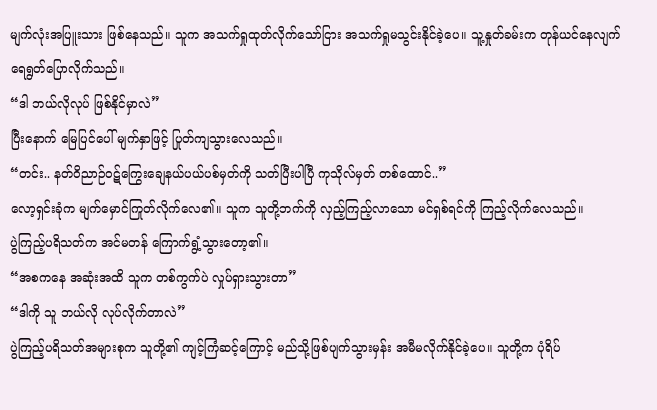မျက်လုံးအပြူးသား ဖြစ်နေသည်။ သူက အသက်ရှုထုတ်လိုက်သော်ငြား အသက်ရှုမသွင်းနိုင်ခဲ့ပေ။ သူ့နှုတ်ခမ်းက တုန်ယင်နေလျက် ရေရွတ်ပြောလိုက်သည်။
“ဒါ ဘယ်လိုလုပ် ဖြစ်နိုင်မှာလဲ”
ပြီးနောက် မြေပြင်ပေါ် မျက်နှာဖြင့် ပြုတ်ကျသွားလေသည်။
“တင်း.. နတ်ဝိညာဉ်ဝဋ်ကြွေးချေနယ်ပယ်ပစ်မှတ်ကို သတ်ပြီးပါပြီ ကုသိုလ်မှတ် တစ်ထောင်..”
လော့ရှင်းခုံက မျက်မှောင်ကြုတ်လိုက်လေ၏။ သူက သူတို့ဘက်ကို လှည့်ကြည့်လာသော မင်ရှစ်ရင်ကို ကြည့်လိုက်လေသည်။
ပွဲကြည့်ပရိသတ်က အင်မတန် ကြောက်ရွံ့သွားတော့၏။
“အစကနေ အဆုံးအထိ သူက တစ်ကွက်ပဲ လှုပ်ရှားသွားတာ”
“ဒါကို သူ ဘယ်လို လုပ်လိုက်တာလဲ”
ပွဲကြည့်ပရိသတ်အများစုက သူတို့၏ ကျင့်ကြံဆင့်ကြောင့် မည်သို့ဖြစ်ပျက်သွားမှန်း အမီမလိုက်နိုင်ခဲ့ပေ။ သူတို့က ပုံရိပ်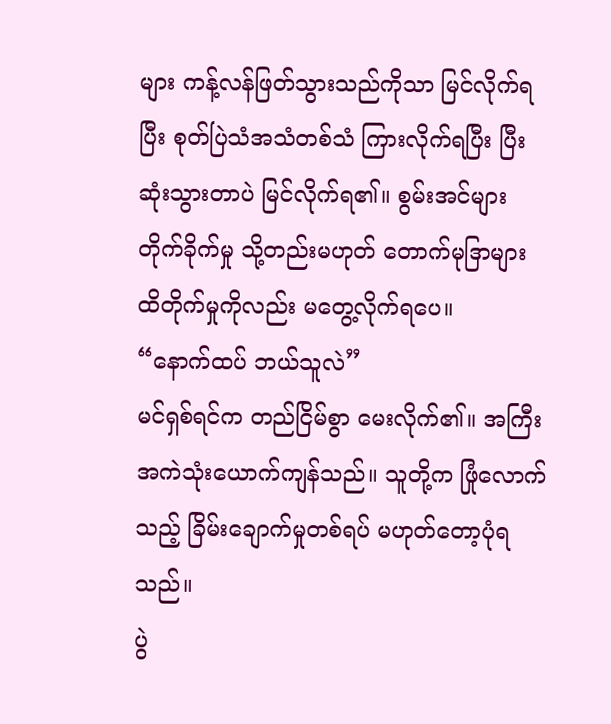များ ကန့်လန်ဖြတ်သွားသည်ကိုသာ မြင်လိုက်ရပြီး စုတ်ပြဲသံအသံတစ်သံ ကြားလိုက်ရပြီး ပြီးဆုံးသွားတာပဲ မြင်လိုက်ရ၏။ စွမ်းအင်များ တိုက်ခိုက်မှု သို့တည်းမဟုတ် တောက်မုဒြာများ ထိတိုက်မှုကိုလည်း မတွေ့လိုက်ရပေ။
“နောက်ထပ် ဘယ်သူလဲ”
မင်ရှစ်ရင်က တည်ငြိမ်စွာ မေးလိုက်၏။ အကြီးအကဲသုံးယောက်ကျန်သည်။ သူတို့က ဖြုံလောက်သည့် ခြိမ်းချောက်မှုတစ်ရပ် မဟုတ်တော့ပုံရသည်။
ပွဲ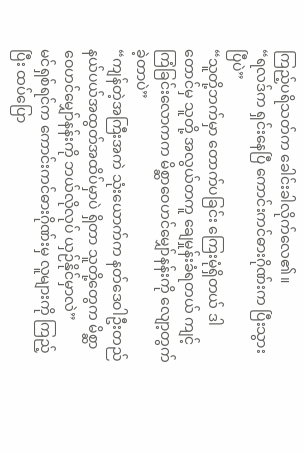ကြည့်ပရိသတ်က ခေါင်းခါလိုက်လေ၏။
“ရလဒ်က ရှင်းနေပြီ ကောင်းကင်ဓားဂိုဏ်းက ပြီးသွားပြီပဲ”
“သူတို့ဘက်မှာ တောက်ပခြင်း ကြေးမုံရှိတယ် ဒါတောင်မှ သူတို့ အလွယ်တကူ ချေမှုန်းခံရတယ် ကျင့်ကြံခြင်းလောကက မိစ္ဆာဝေဟင်မျှော်နန်းကို လျော့တွက်ခဲ့တာပဲ”
“ကျန်တဲ့အကြီးအကဲ သုံးယောက်က နတ်ဒေဝါဦးတည်နယ်ပယ်အထွတ်အထိပ်မှာပဲ ရှိတာ သူတို့တွေက မိစ္ဆာဝေဟင်မျှော်နန်းကို ဘယ်လိုလုပ် ယှဉ်နိုင်မှာလဲ”
မင်ရှစ်ရင်က ကောင်းကင်ဓားဂိုဏ်းမှ လူများကို ကြည့်ပြီး ထပ်ပြော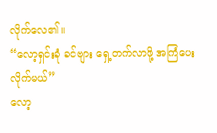လိုက်လေ၏။
“လော့ရှင်းခုံ ခင်ဗျား ရှေ့တက်လာဖို့ အကြံပေးလိုက်မယ်”
လော့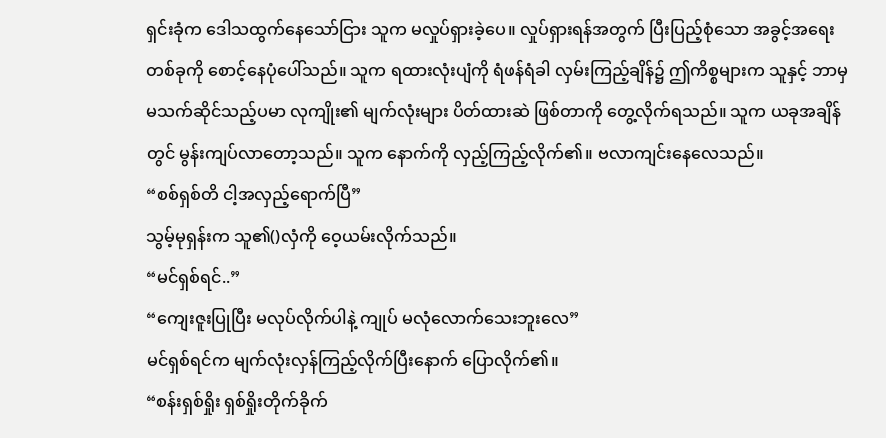ရှင်းခုံက ဒေါသထွက်နေသော်ငြား သူက မလှုပ်ရှားခဲ့ပေ။ လှုပ်ရှားရန်အတွက် ပြီးပြည့်စုံသော အခွင့်အရေးတစ်ခုကို စောင့်နေပုံပေါ်သည်။ သူက ရထားလုံးပျံကို ရံဖန်ရံခါ လှမ်းကြည့်ချိန်၌ ဤကိစ္စများက သူနှင့် ဘာမှမသက်ဆိုင်သည့်ပမာ လုကျိုး၏ မျက်လုံးများ ပိတ်ထားဆဲ ဖြစ်တာကို တွေ့လိုက်ရသည်။ သူက ယခုအချိန်တွင် မွန်းကျပ်လာတော့သည်။ သူက နောက်ကို လှည့်ကြည့်လိုက်၏။ ဗလာကျင်းနေလေသည်။
“စစ်ရှစ်တိ ငါ့အလှည့်ရောက်ပြီ”
သွမ့်မုရှန်းက သူ၏()လှံကို ဝေ့ယမ်းလိုက်သည်။
“မင်ရှစ်ရင်..”
“ကျေးဇူးပြုပြီး မလုပ်လိုက်ပါနဲ့ ကျုပ် မလုံလောက်သေးဘူးလေ”
မင်ရှစ်ရင်က မျက်လုံးလှန်ကြည့်လိုက်ပြီးနောက် ပြောလိုက်၏။
“စန်းရှစ်ရှိုး ရှစ်ရှိုးတိုက်ခိုက်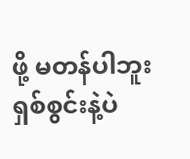ဖို့ မတန်ပါဘူး ရှစ်စွင်းနဲ့ပဲ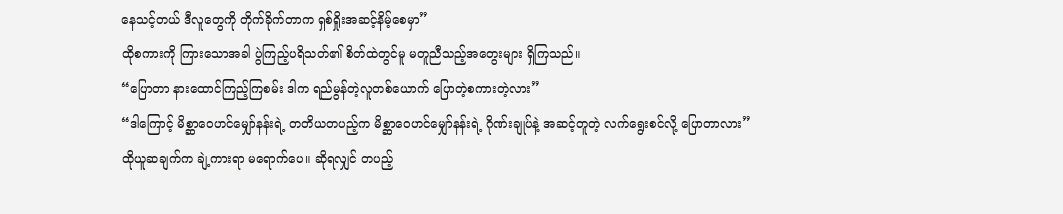နေသင့်တယ် ဒီလူတွေကို တိုက်ခိုက်တာက ရှစ်ရှိုးအဆင့်နိမ့်စေမှာ”
ထိုစကားကို ကြားသောအခါ ပွဲကြည့်ပရိသတ်၏ စိတ်ထဲတွင်မူ မတူညီသည့်အတွေးများ ရှိကြသည်။
“ပြောတာ နားထောင်ကြည့်ကြစမ်း ဒါက ရည်မွန်တဲ့လူတစ်ယောက် ပြောတဲ့စကားတဲ့လား”
“ဒါကြောင့် မိစ္ဆာဝေဟင်မျှော်နန်းရဲ့ တတိယတပည့်က မိစ္ဆာဝေဟင်မျှော်နန်းရဲ့ ဂိုဏ်းချုပ်နဲ့ အဆင့်တူတဲ့ လက်ရွေးစင်လို့ ပြောတာလား”
ထိုယူဆချက်က ချဲ့ကားရာ မရောက်ပေ။ ဆိုရလျှင် တပည့်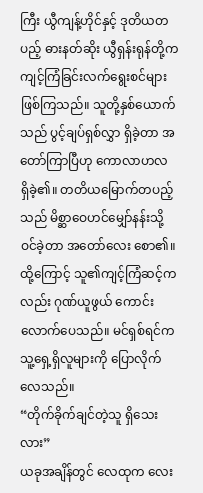ကြီး ယွီကျန့်ဟိုင်နှင့် ဒုတိယတပည့် ဓားနတ်ဆိုး ယွီရှန်းရုန်တို့က ကျင့်ကြံခြင်းလက်ရွေးစင်များ ဖြစ်ကြသည်။ သူတို့နှစ်ယောက်သည် ပွင့်ချပ်ရှစ်လွှာ ရှိခဲ့တာ အတော်ကြာပြီဟု ကောလာဟလ ရှိခဲ့၏။ တတိယမြောက်တပည့်သည် မိစ္ဆာဝေဟင်မျှော်နန်းသို့ ဝင်ခဲ့တာ အတော်လေး စော၏။ ထို့ကြောင့် သူ၏ကျင့်ကြံဆင့်ကလည်း ဂုဏ်ယူဖွယ် ကောင်းလောက်ပေသည်။ မင်ရှစ်ရင်က သူ့ရှေ့ရှိလူများကို ပြောလိုက်လေသည်။
“တိုက်ခိုက်ချင်တဲ့သူ ရှိသေးလား”
ယခုအချိန်တွင် လေထုက လေး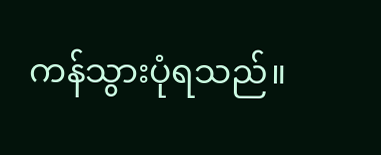ကန်သွားပုံရသည်။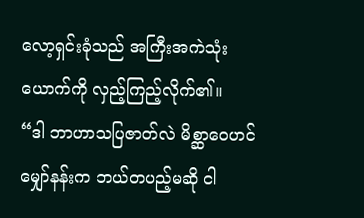လော့ရှင်းခုံသည် အကြီးအကဲသုံးယောက်ကို လှည့်ကြည့်လိုက်၏။
“ဒါ ဘာဟာသပြဇာတ်လဲ မိစ္ဆာဝေဟင်မျှော်နန်းက ဘယ်တပည့်မဆို ငါ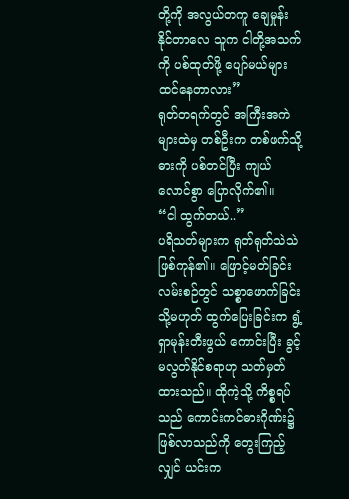တို့ကို အလွယ်တကူ ချေမှုန်းနိုင်တာလေ သူက ငါတို့အသက်ကို ပစ်ထုတ်ဖို့ ပျော်မယ်များ ထင်နေတာလား”
ရုတ်တရက်တွင် အကြီးအကဲများထဲမှ တစ်ဦးက တစ်ဖက်သို့ ဓားကို ပစ်တင်ပြီး ကျယ်လောင်စွာ ပြောလိုက်၏။
“ငါ ထွက်တယ်..”
ပရိသတ်များက ရုတ်ရုတ်သဲသဲ ဖြစ်ကုန်၏။ ဖြောင့်မတ်ခြင်းလမ်းစဉ်တွင် သစ္စာဖောက်ခြင်း သို့မဟုတ် ထွက်ပြေးခြင်းက ရွံ့ရှာမုန်းတီးဖွယ် ကောင်းပြီး ခွင့်မလွတ်နိုင်စရာဟု သတ်မှတ်ထားသည်။ ထိုကဲ့သို့ ကိစ္စရပ်သည် ကောင်းကင်ဓားဂိုဏ်း၌ ဖြစ်လာသည်ကို တွေးကြည့်လျှင် ယင်းက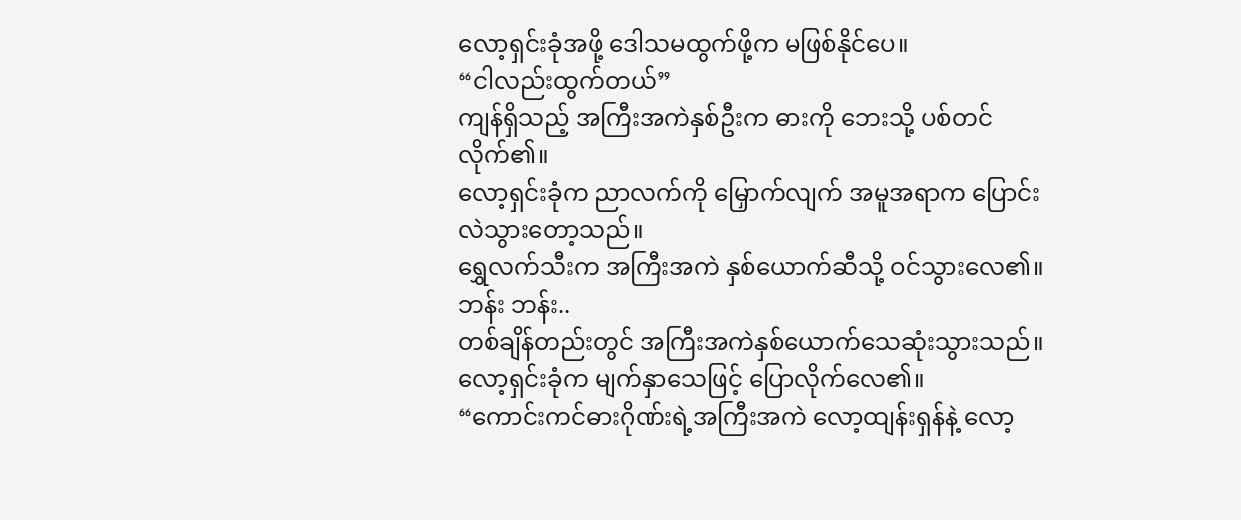လော့ရှင်းခုံအဖို့ ဒေါသမထွက်ဖို့က မဖြစ်နိုင်ပေ။
“ငါလည်းထွက်တယ်”
ကျန်ရှိသည့် အကြီးအကဲနှစ်ဦးက ဓားကို ဘေးသို့ ပစ်တင်လိုက်၏။
လော့ရှင်းခုံက ညာလက်ကို မြှောက်လျက် အမူအရာက ပြောင်းလဲသွားတော့သည်။
ရွှေလက်သီးက အကြီးအကဲ နှစ်ယောက်ဆီသို့ ဝင်သွားလေ၏။
ဘန်း ဘန်း..
တစ်ချိန်တည်းတွင် အကြီးအကဲနှစ်ယောက်သေဆုံးသွားသည်။
လော့ရှင်းခုံက မျက်နှာသေဖြင့် ပြောလိုက်လေ၏။
“ကောင်းကင်ဓားဂိုဏ်းရဲ့အကြီးအကဲ လော့ထျန်းရှန်နဲ့ လော့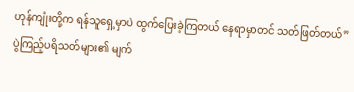ဟုန်ကျုံးတို့က ရန်သူရှေ့မှာပဲ ထွက်ပြေးခဲ့ကြတယ် နေရာမှာတင် သတ်ဖြတ်တယ်”
ပွဲကြည့်ပရိသတ်များ၏ မျက်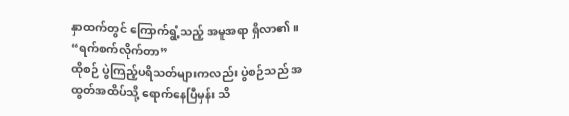နှာထက်တွင် ကြောက်ရွံ့သည့် အမူအရာ ရှိလာ၏။
“ရက်စက်လိုက်တာ”
ထိုစဉ် ပွဲကြည့်ပရိသတ်များကလည်း ပွဲစဉ်သည် အထွတ်အထိပ်သို့ ရောက်နေပြီမှန်း သိ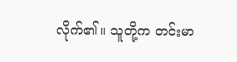လိုက်၏။ သူတို့က တင်းမာ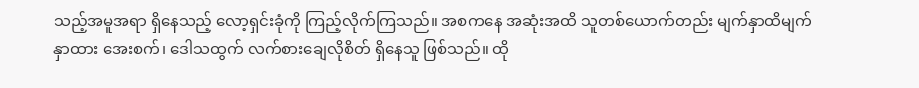သည့်အမူအရာ ရှိနေသည့် လော့ရှင်းခုံကို ကြည့်လိုက်ကြသည်။ အစကနေ အဆုံးအထိ သူတစ်ယောက်တည်း မျက်နှာထိမျက်နှာထား အေးစက်၊ ဒေါသထွက် လက်စားချေလိုစိတ် ရှိနေသူ ဖြစ်သည်။ ထို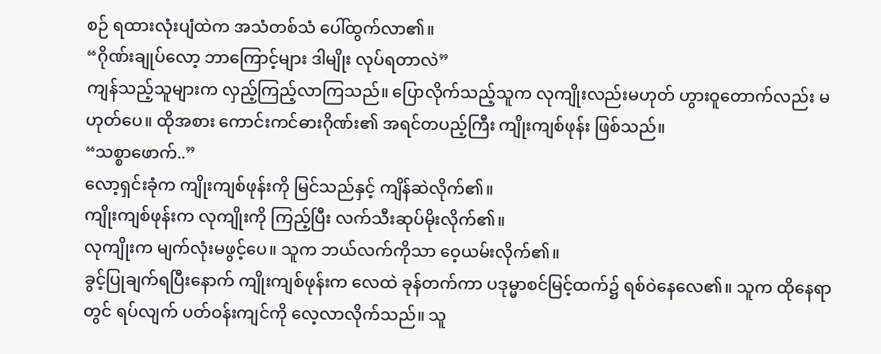စဉ် ရထားလုံးပျံထဲက အသံတစ်သံ ပေါ်ထွက်လာ၏။
“ဂိုဏ်းချုပ်လော့ ဘာကြောင့်များ ဒါမျိုး လုပ်ရတာလဲ”
ကျန်သည့်သူများက လှည့်ကြည့်လာကြသည်။ ပြောလိုက်သည့်သူက လုကျိုးလည်းမဟုတ် ဟွားဝူတောက်လည်း မဟုတ်ပေ။ ထိုအစား ကောင်းကင်ဓားဂိုဏ်း၏ အရင်တပည့်ကြီး ကျိုးကျစ်ဖုန်း ဖြစ်သည်။
“သစ္စာဖောက်..”
လော့ရှင်းခုံက ကျိုးကျစ်ဖုန်းကို မြင်သည်နှင့် ကျိန်ဆဲလိုက်၏။
ကျိုးကျစ်ဖုန်းက လုကျိုးကို ကြည့်ပြီး လက်သီးဆုပ်မိုးလိုက်၏။
လုကျိုးက မျက်လုံးမဖွင့်ပေ။ သူက ဘယ်လက်ကိုသာ ဝေ့ယမ်းလိုက်၏။
ခွင့်ပြုချက်ရပြီးနောက် ကျိုးကျစ်ဖုန်းက လေထဲ ခုန်တက်ကာ ပဒုမ္မာစင်မြင့်ထက်၌ ရစ်ဝဲနေလေ၏။ သူက ထိုနေရာတွင် ရပ်လျက် ပတ်ဝန်းကျင်ကို လေ့လာလိုက်သည်။ သူ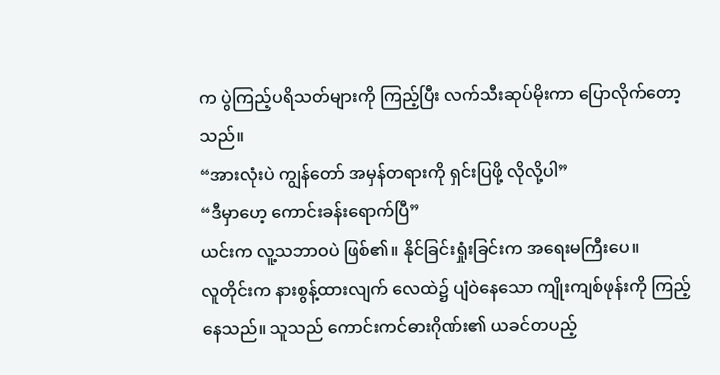က ပွဲကြည့်ပရိသတ်များကို ကြည့်ပြီး လက်သီးဆုပ်မိုးကာ ပြောလိုက်တော့သည်။
“အားလုံးပဲ ကျွန်တော် အမှန်တရားကို ရှင်းပြဖို့ လိုလို့ပါ”
“ဒီမှာဟေ့ ကောင်းခန်းရောက်ပြီ”
ယင်းက လူ့သဘာဝပဲ ဖြစ်၏။ နိုင်ခြင်းရှုံးခြင်းက အရေးမကြီးပေ။
လူတိုင်းက နားစွန့်ထားလျက် လေထဲ၌ ပျံဝဲနေသော ကျိုးကျစ်ဖုန်းကို ကြည့်နေသည်။ သူသည် ကောင်းကင်ဓားဂိုဏ်း၏ ယခင်တပည့်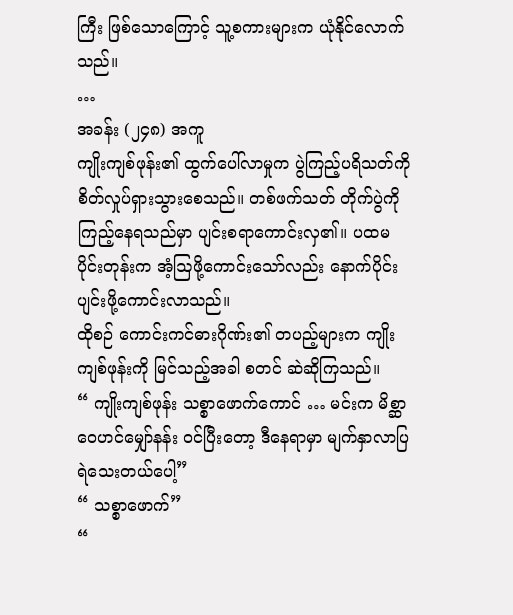ကြီး ဖြစ်သောကြောင့် သူ့စကားများက ယုံနိုင်လောက်သည်။
…
အခန်း (၂၄၈) အကူ
ကျိုးကျစ်ဖုန်း၏ ထွက်ပေါ်လာမှုက ပွဲကြည့်ပရိသတ်ကို စိတ်လှုပ်ရှားသွားစေသည်။ တစ်ဖက်သတ် တိုက်ပွဲကို ကြည့်နေရသည်မှာ ပျင်းစရာကောင်းလှ၏။ ပထမပိုင်းတုန်းက အံ့ဩဖို့ကောင်းသော်လည်း နောက်ပိုင်း ပျင်းဖို့ကောင်းလာသည်။
ထိုစဉ် ကောင်းကင်ဓားဂိုဏ်း၏ တပည့်များက ကျိုးကျစ်ဖုန်းကို မြင်သည့်အခါ စတင် ဆဲဆိုကြသည်။
“ ကျိုးကျစ်ဖုန်း သစ္စာဖောက်ကောင် … မင်းက မိစ္ဆာဝေဟင်မျှော်နန်း ဝင်ပြီးတော့ ဒီနေရာမှာ မျက်နှာလာပြရဲသေးတယ်ပေါ့”
“ သစ္စာဖောက်”
“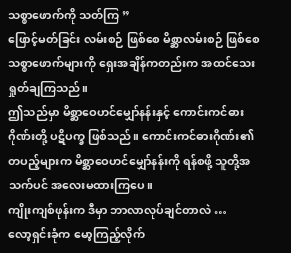သစ္စာဖောက်ကို သတ်ကြ ”
ဖြောင့်မတ်ခြင်း လမ်းစဉ် ဖြစ်စေ မိစ္ဆာလမ်းစဉ် ဖြစ်စေ သစ္စာဖောက်များကို ရှေးအချိန်ကတည်းက အထင်သေးရှုတ်ချကြသည်။
ဤသည်မှာ မိစ္ဆာဝေဟင်မျှော်နန်းနှင့် ကောင်းကင်ဓားဂိုဏ်းတို့ ပဋိပက္ခ ဖြစ်သည်။ ကောင်းကင်ဓားဂိုဏ်း၏ တပည့်များက မိစ္ဆာဝေဟင်မျှော်နန်းကို ရန်စဖို့ သူတို့အသက်ပင် အလေးမထားကြပေ။
ကျိုးကျစ်ဖုန်းက ဒီမှာ ဘာလာလုပ်ချင်တာလဲ …
လော့ရှင်းခုံက မော့ကြည့်လိုက်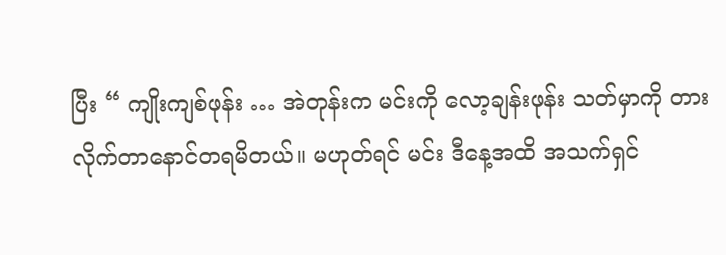ပြီး “ ကျိုးကျစ်ဖုန်း … အဲတုန်းက မင်းကို လော့ချန်းဖုန်း သတ်မှာကို တားလိုက်တာနောင်တရမိတယ်။ မဟုတ်ရင် မင်း ဒီနေ့အထိ အသက်ရှင်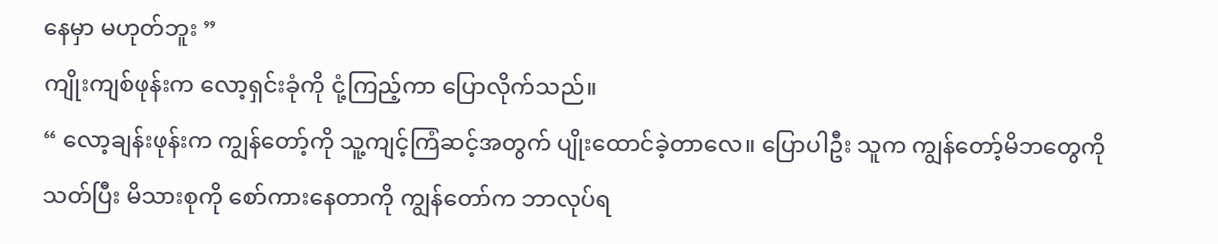နေမှာ မဟုတ်ဘူး ”
ကျိုးကျစ်ဖုန်းက လော့ရှင်းခုံကို ငုံ့ကြည့်ကာ ပြောလိုက်သည်။
“ လော့ချန်းဖုန်းက ကျွန်တော့်ကို သူ့ကျင့်ကြံဆင့်အတွက် ပျိုးထောင်ခဲ့တာလေ။ ပြောပါဦး သူက ကျွန်တော့်မိဘတွေကို သတ်ပြီး မိသားစုကို စော်ကားနေတာကို ကျွန်တော်က ဘာလုပ်ရ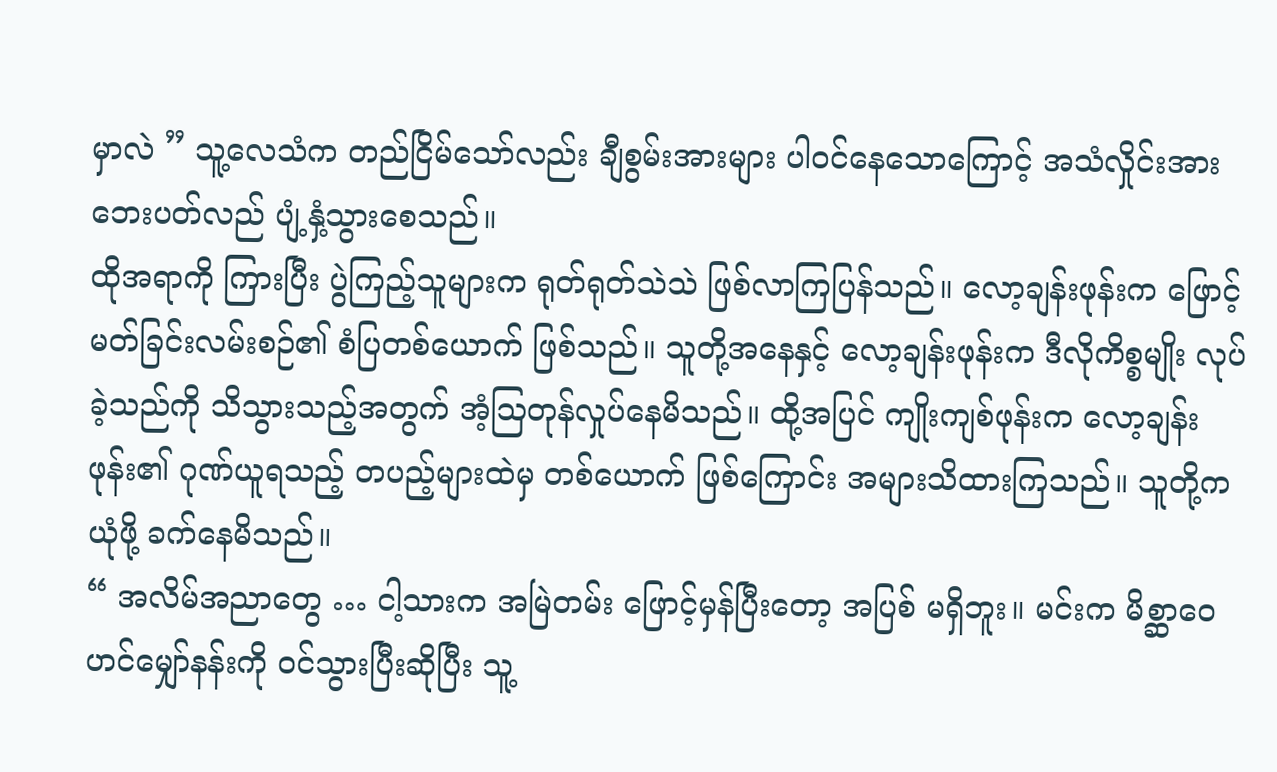မှာလဲ ” သူ့လေသံက တည်ငြိမ်သော်လည်း ချီစွမ်းအားများ ပါဝင်နေသောကြောင့် အသံလှိုင်းအား ဘေးပတ်လည် ပျံ့နှံ့သွားစေသည်။
ထိုအရာကို ကြားပြီး ပွဲကြည့်သူများက ရုတ်ရုတ်သဲသဲ ဖြစ်လာကြပြန်သည်။ လော့ချန်းဖုန်းက ဖြောင့်မတ်ခြင်းလမ်းစဉ်၏ စံပြတစ်ယောက် ဖြစ်သည်။ သူတို့အနေနှင့် လော့ချန်းဖုန်းက ဒီလိုကိစ္စမျိုး လုပ်ခဲ့သည်ကို သိသွားသည့်အတွက် အံ့ဩတုန်လှုပ်နေမိသည်။ ထို့အပြင် ကျိုးကျစ်ဖုန်းက လော့ချန်းဖုန်း၏ ဂုဏ်ယူရသည့် တပည့်များထဲမှ တစ်ယောက် ဖြစ်ကြောင်း အများသိထားကြသည်။ သူတို့က ယုံဖို့ ခက်နေမိသည်။
“ အလိမ်အညာတွေ … ငါ့သားက အမြဲတမ်း ဖြောင့်မှန်ပြီးတော့ အပြစ် မရှိဘူး။ မင်းက မိစ္ဆာဝေဟင်မျှော်နန်းကို ဝင်သွားပြီးဆိုပြီး သူ့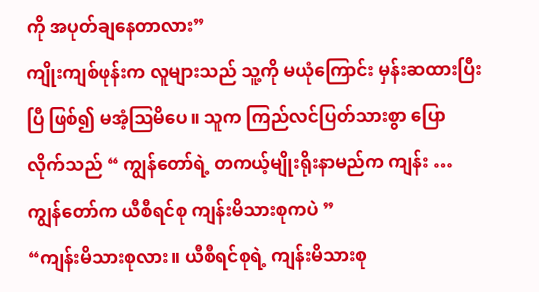ကို အပုတ်ချနေတာလား”
ကျိုးကျစ်ဖုန်းက လူများသည် သူ့ကို မယုံကြောင်း မှန်းဆထားပြီးပြီ ဖြစ်၍ မအံ့ဩမိပေ။ သူက ကြည်လင်ပြတ်သားစွာ ပြောလိုက်သည် “ ကျွန်တော်ရဲ့ တကယ့်မျိုးရိုးနာမည်က ကျန်း … ကျွန်တော်က ယီစီရင်စု ကျန်းမိသားစုကပဲ ”
“ကျန်းမိသားစုလား။ ယီစီရင်စုရဲ့ ကျန်းမိသားစု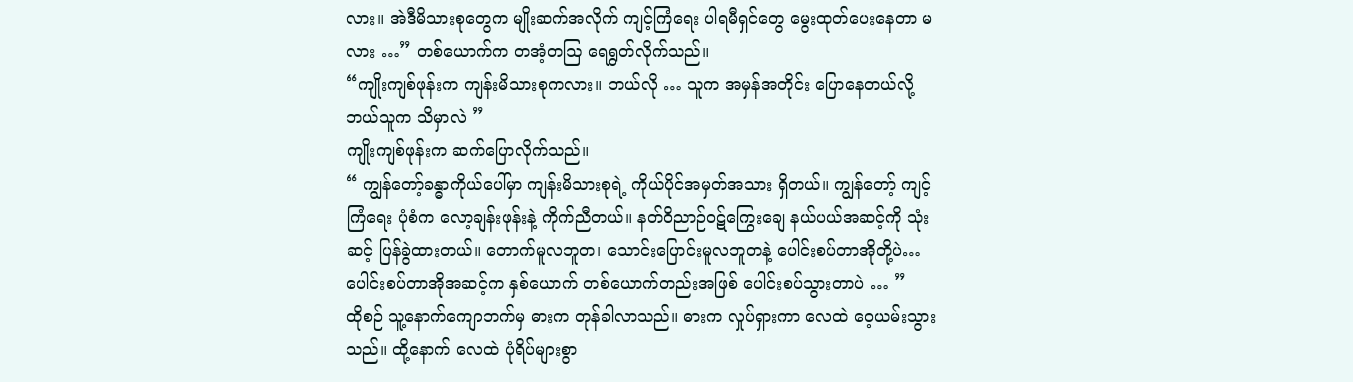လား။ အဲဒီမိသားစုတွေက မျိုးဆက်အလိုက် ကျင့်ကြံရေး ပါရမီရှင်တွေ မွေးထုတ်ပေးနေတာ မလား …” တစ်ယောက်က တအံ့တဩ ရေရွတ်လိုက်သည်။
“ကျိုးကျစ်ဖုန်းက ကျန်းမိသားစုကလား။ ဘယ်လို … သူက အမှန်အတိုင်း ပြောနေတယ်လို့ ဘယ်သူက သိမှာလဲ ”
ကျိုးကျစ်ဖုန်းက ဆက်ပြောလိုက်သည်။
“ ကျွန်တော့်ခန္ဓာကိုယ်ပေါ်မှာ ကျန်းမိသားစုရဲ့ ကိုယ်ပိုင်အမှတ်အသား ရှိတယ်။ ကျွန်တော့် ကျင့်ကြံရေး ပုံစံက လော့ချန်းဖုန်းနဲ့ ကိုက်ညီတယ်။ နတ်ဝိညာဉ်ဝဋ်ကြွေးချေ နယ်ပယ်အဆင့်ကို သုံးဆင့် ပြန်ခွဲထားတယ်။ တောက်မူလဘူတ၊ သောင်းပြောင်းမူလဘူတနဲ့ ပေါင်းစပ်တာအိုတို့ပဲ…ပေါင်းစပ်တာအိုအဆင့်က နှစ်ယောက် တစ်ယောက်တည်းအဖြစ် ပေါင်းစပ်သွားတာပဲ … ”
ထိုစဉ် သူ့နောက်ကျောဘက်မှ ဓားက တုန်ခါလာသည်။ ဓားက လှုပ်ရှားကာ လေထဲ ဝေ့ယမ်းသွားသည်။ ထို့နောက် လေထဲ ပုံရိပ်များစွာ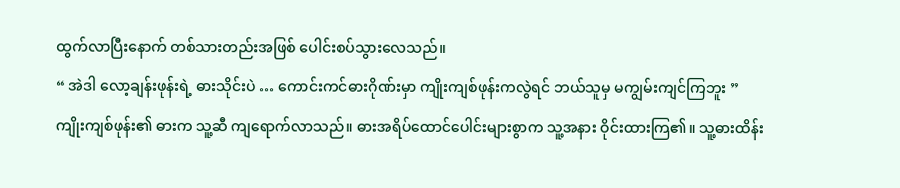ထွက်လာပြီးနောက် တစ်သားတည်းအဖြစ် ပေါင်းစပ်သွားလေသည်။
“ အဲဒါ လော့ချန်းဖုန်းရဲ့ ဓားသိုင်းပဲ … ကောင်းကင်ဓားဂိုဏ်းမှာ ကျိုးကျစ်ဖုန်းကလွဲရင် ဘယ်သူမှ မကျွမ်းကျင်ကြဘူး ”
ကျိုးကျစ်ဖုန်း၏ ဓားက သူ့ဆီ ကျရောက်လာသည်။ ဓားအရိပ်ထောင်ပေါင်းများစွာက သူ့အနား ဝိုင်းထားကြ၏။ သူ့ဓားထိန်း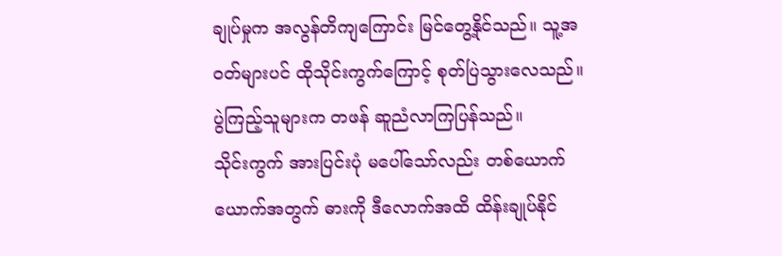ချုပ်မှုက အလွန်တိကျကြောင်း မြင်တွေ့နိုင်သည်။ သူ့အဝတ်များပင် ထိုသိုင်းကွက်ကြောင့် စုတ်ပြဲသွားလေသည်။
ပွဲကြည့်သူများက တဖန် ဆူညံလာကြပြန်သည်။
သိုင်းကွက် အားပြင်းပုံ မပေါ်သော်လည်း တစ်ယောက်ယောက်အတွက် ဓားကို ဒီလောက်အထိ ထိန်းချုပ်နိုင်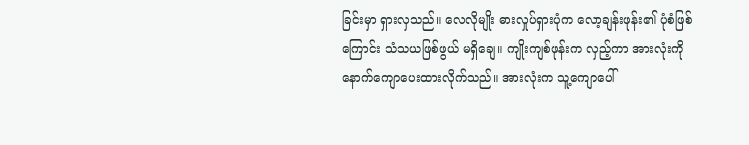ခြင်းမှာ ရှားလှသည်။ လေလိုမျိုး ဓားလှုပ်ရှားပုံက လော့ချန်းဖုန်း၏ ပုံစံဖြစ်ကြောင်း သံသယဖြစ်ဖွယ် မရှိချေ။ ကျိုးကျစ်ဖုန်းက လှည့်ကာ အားလုံးကို နောက်ကျောပေးထားလိုက်သည်။ အားလုံးက သူ့ကျောပေါ်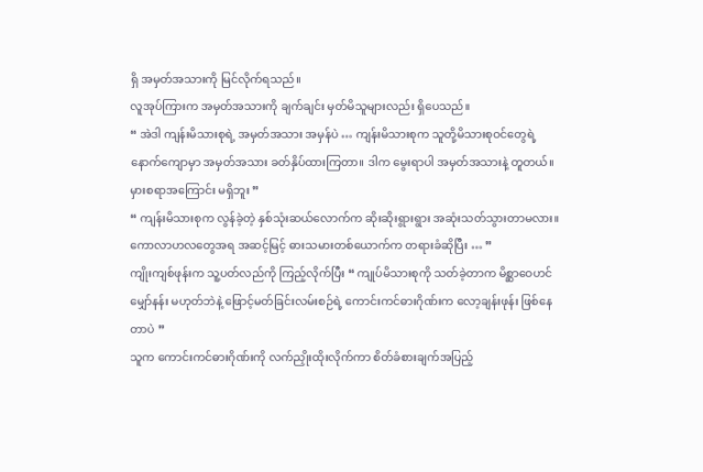ရှိ အမှတ်အသားကို မြင်လိုက်ရသည်။
လူအုပ်ကြားက အမှတ်အသားကို ချက်ချင်း မှတ်မိသူများလည်း ရှိပေသည်။
“ အဲဒါ ကျန်းမိသားစုရဲ့ အမှတ်အသား အမှန်ပဲ … ကျန်းမိသားစုက သူတို့မိသားစုဝင်တွေရဲ့ နောက်ကျောမှာ အမှတ်အသား ခတ်နှိပ်ထားကြတာ။ ဒါက မွေးရာပါ အမှတ်အသားနဲ့ တူတယ်။ မှားစရာအကြောင်း မရှိဘူး ”
“ ကျန်းမိသားစုက လွန်ခဲ့တဲ့ နှစ်သုံးဆယ်လောက်က ဆိုးဆိုးရွားရွား အဆုံးသတ်သွားတာမလား။ ကောလာဟလတွေအရ အဆင့်မြင့် ဓားသမားတစ်ယောက်က တရားခံဆိုပြီး … ”
ကျိုးကျစ်ဖုန်းက သူ့ပတ်လည်ကို ကြည့်လိုက်ပြီး “ ကျုပ်မိသားစုကို သတ်ခဲ့တာက မိစ္ဆာဝေဟင်မျှော်နန်း မဟုတ်ဘဲနဲ့ ဖြောင့်မတ်ခြင်းလမ်းစဉ်ရဲ့ ကောင်းကင်ဓားဂိုဏ်းက လော့ချန်းဖုန်း ဖြစ်နေတာပဲ ”
သူက ကောင်းကင်ဓားဂိုဏ်းကို လက်ညှိုးထိုးလိုက်ကာ စိတ်ခံစားချက်အပြည့်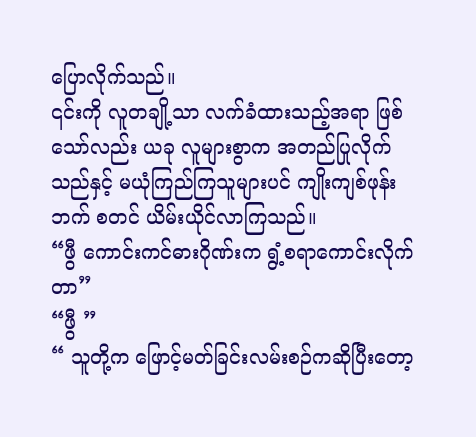ပြောလိုက်သည်။
၎င်းကို လူတချို့သာ လက်ခံထားသည့်အရာ ဖြစ်သော်လည်း ယခု လူများစွာက အတည်ပြုလိုက်သည်နှင့် မယုံကြည်ကြသူများပင် ကျိုးကျစ်ဖုန်းဘက် စတင် ယိမ်းယိုင်လာကြသည်။
“ဖွီ ကောင်းကင်ဓားဂိုဏ်းက ရွံ့စရာကောင်းလိုက်တာ”
“ဖွီ ”
“ သူတို့က ဖြောင့်မတ်ခြင်းလမ်းစဉ်ကဆိုပြီးတော့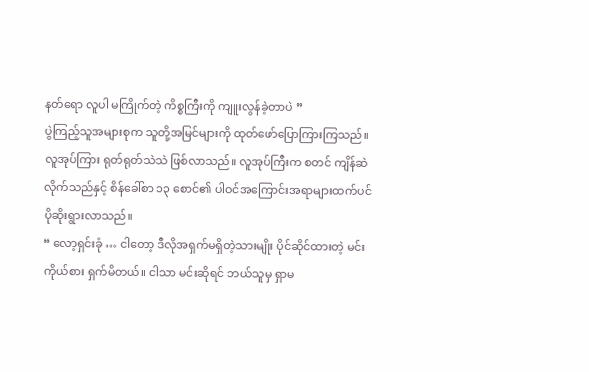နတ်ရော လူပါ မကြိုက်တဲ့ ကိစ္စကြီးကို ကျူးလွန်ခဲ့တာပဲ ”
ပွဲကြည့်သူအများစုက သူတို့အမြင်များကို ထုတ်ဖော်ပြောကြားကြသည်။
လူအုပ်ကြား ရုတ်ရုတ်သဲသဲ ဖြစ်လာသည်။ လူအုပ်ကြီးက စတင် ကျိန်ဆဲလိုက်သည်နှင့် စိန်ခေါ်စာ ၁၃ စောင်၏ ပါဝင်အကြောင်းအရာများထက်ပင် ပိုဆိုးရွားလာသည်။
“ လော့ရှင်းခုံ … ငါတော့ ဒီလိုအရှက်မရှိတဲ့သားမျိုး ပိုင်ဆိုင်ထားတဲ့ မင်းကိုယ်စား ရှက်မိတယ်။ ငါသာ မင်းဆိုရင် ဘယ်သူမှ ရှာမ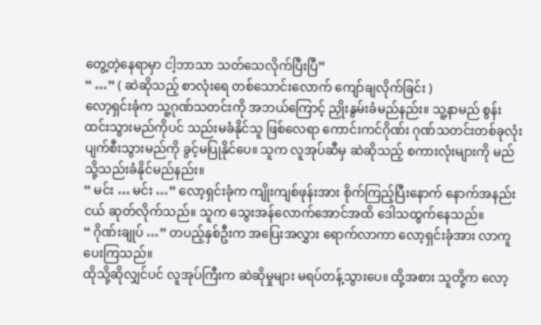တွေ့တဲ့နေရာမှာ ငါ့ဘာသာ သတ်သေလိုက်ပြီးပြီ”
“ …” ( ဆဲဆိုသည့် စာလုံးရေ တစ်သောင်းလောက် ကျော်ချလိုက်ခြင်း )
လော့ရှင်းခုံက သူ့ဂုဏ်သတင်းကို အဘယ်ကြောင့် ညှိုးနွမ်းခံမည်နည်း။ သူ့နာမည် စွန်းထင်းသွားမည်ကိုပင် သည်းမခံနိုင်သူ ဖြစ်လေရာ ကောင်းကင်ဂိုဏ်း ဂုဏ်သတင်းတစ်ခုလုံး ပျက်စီးသွားမည်ကို ခွင့်မပြုနိုင်ပေ။ သူက လူအုပ်ဆီမှ ဆဲဆိုသည့် စကားလုံးများကို မည်သို့သည်းခံနိုင်မည်နည်း။
“ မင်း … မင်း …” လော့ရှင်းခုံက ကျိုးကျစ်ဖုန်းအား စိုက်ကြည့်ပြီးနောက် နောက်အနည်းငယ် ဆုတ်လိုက်သည်။ သူက သွေးအန်လောက်အောင်အထိ ဒေါသထွက်နေသည်။
“ ဂိုဏ်းချုပ် …” တပည့်နှစ်ဦးက အပြေးအလွှား ရောက်လာကာ လော့ရှင်းခုံအား လာကူပေးကြသည်။
ထိုသို့ဆိုလျှင်ပင် လူအုပ်ကြီးက ဆဲဆိုမှုများ မရပ်တန့်သွားပေ။ ထို့အစား သူတို့က လော့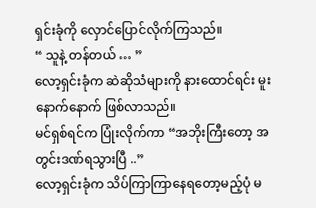ရှင်းခုံကို လှောင်ပြောင်လိုက်ကြသည်။
“ သူနဲ့ တန်တယ် … ”
လော့ရှင်းခုံက ဆဲဆိုသံများကို နားထောင်ရင်း မူးနောက်နောက် ဖြစ်လာသည်။
မင်ရှစ်ရင်က ပြုံးလိုက်ကာ “အဘိုးကြီးတော့ အတွင်းဒဏ်ရသွားပြီ ..”
လော့ရှင်းခုံက သိပ်ကြာကြာနေရတော့မည့်ပုံ မ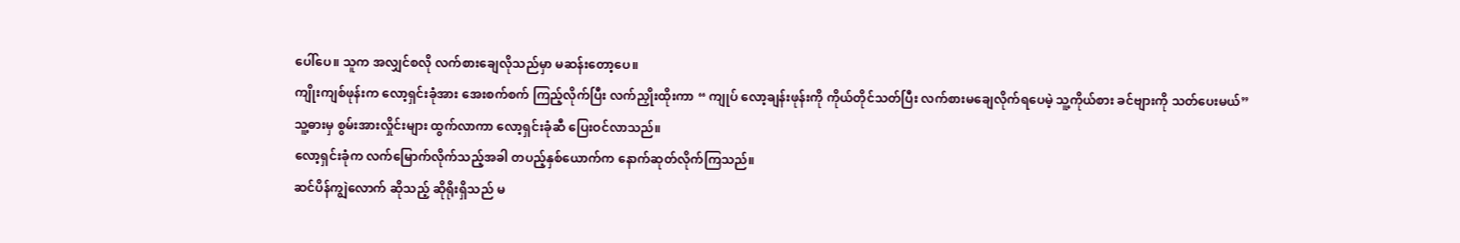ပေါ်ပေ။ သူက အလျှင်စလို လက်စားချေလိုသည်မှာ မဆန်းတော့ပေ။
ကျိုးကျစ်ဖုန်းက လော့ရှင်းခုံအား အေးစက်စက် ကြည့်လိုက်ပြီး လက်ညှိုးထိုးကာ “ ကျုပ် လော့ချန်းဖုန်းကို ကိုယ်တိုင်သတ်ပြီး လက်စားမချေလိုက်ရပေမဲ့ သူ့ကိုယ်စား ခင်ဗျားကို သတ်ပေးမယ်”
သူ့ဓားမှ စွမ်းအားလှိုင်းများ ထွက်လာကာ လော့ရှင်းခုံဆီ ပြေးဝင်လာသည်။
လော့ရှင်းခုံက လက်မြောက်လိုက်သည့်အခါ တပည့်နှစ်ယောက်က နောက်ဆုတ်လိုက်ကြသည်။
ဆင်ပိန်ကျွဲလောက် ဆိုသည့် ဆိုရိုးရှိသည် မ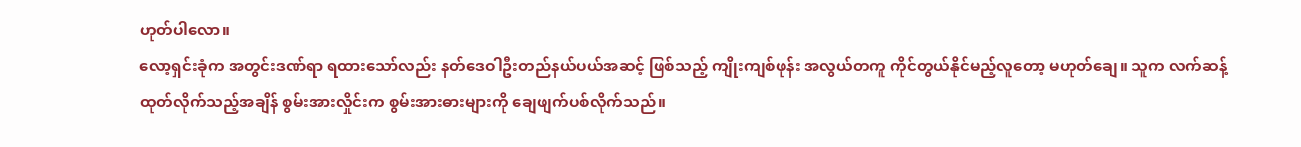ဟုတ်ပါလော။
လော့ရှင်းခုံက အတွင်းဒဏ်ရာ ရထားသော်လည်း နတ်ဒေဝါဦးတည်နယ်ပယ်အဆင့် ဖြစ်သည့် ကျိုးကျစ်ဖုန်း အလွယ်တကူ ကိုင်တွယ်နိုင်မည့်လူတော့ မဟုတ်ချေ။ သူက လက်ဆန့်ထုတ်လိုက်သည့်အချိန် စွမ်းအားလှိုင်းက စွမ်းအားဓားများကို ချေဖျက်ပစ်လိုက်သည်။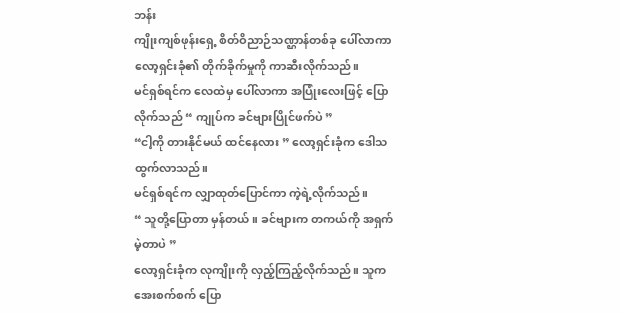ဘန်း
ကျိုးကျစ်ဖုန်းရှေ့ စိတ်ဝိညာဉ်သဏ္ဌာန်တစ်ခု ပေါ်လာကာ လော့ရှင်းခုံ၏ တိုက်ခိုက်မှုကို ကာဆီးလိုက်သည်။
မင်ရှစ်ရင်က လေထဲမှ ပေါ်လာကာ အပြုံးလေးဖြင့် ပြောလိုက်သည် “ ကျုပ်က ခင်ဗျားပြိုင်ဖက်ပဲ ”
“ငါ့ကို တားနိုင်မယ် ထင်နေလား ” လော့ရှင်းခုံက ဒေါသထွက်လာသည်။
မင်ရှစ်ရင်က လျှာထုတ်ပြောင်ကာ ကဲ့ရဲ့လိုက်သည်။
“ သူတို့ပြောတာ မှန်တယ်။ ခင်ဗျားက တကယ်ကို အရှက်မဲ့တာပဲ ”
လော့ရှင်းခုံက လုကျိုးကို လှည့်ကြည့်လိုက်သည်။ သူက အေးစက်စက် ပြော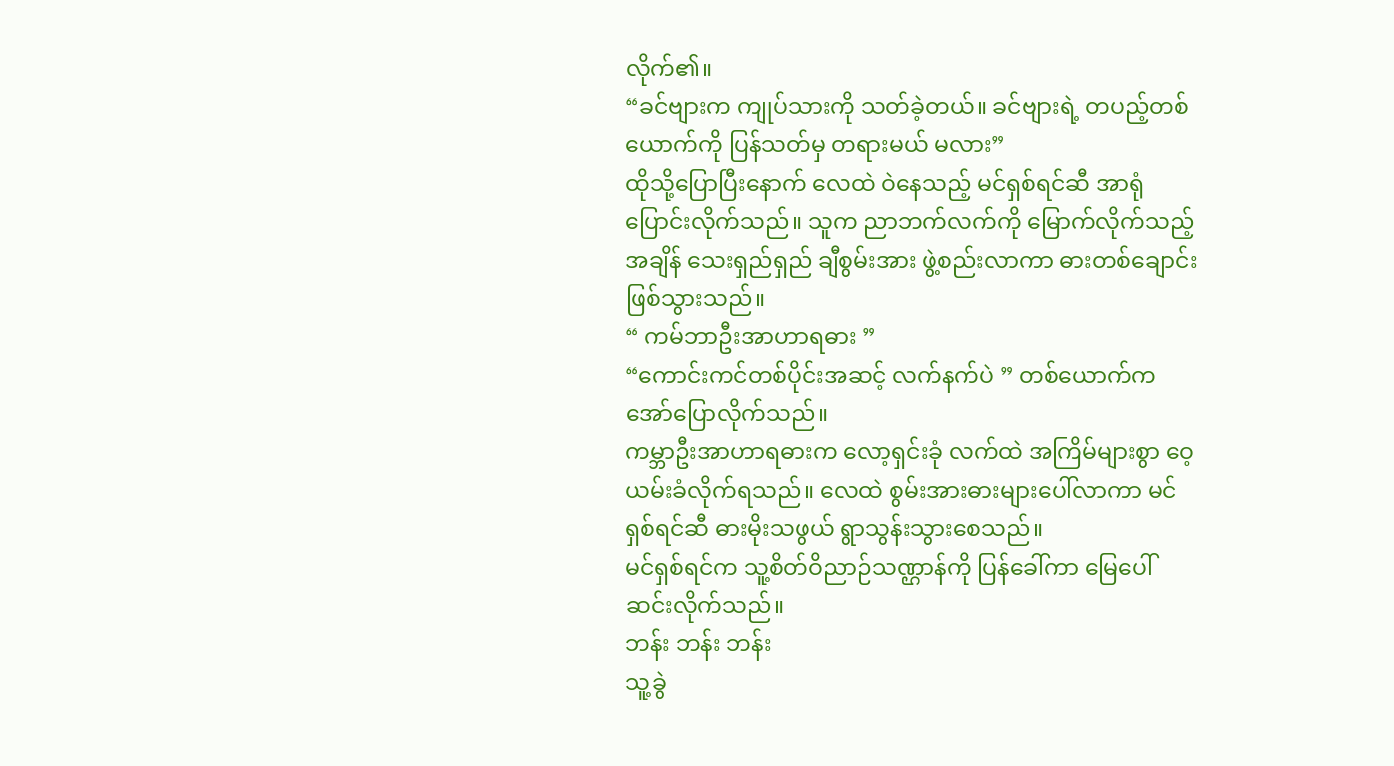လိုက်၏။
“ခင်ဗျားက ကျုပ်သားကို သတ်ခဲ့တယ်။ ခင်ဗျားရဲ့ တပည့်တစ်ယောက်ကို ပြန်သတ်မှ တရားမယ် မလား”
ထိုသို့ပြောပြီးနောက် လေထဲ ဝဲနေသည့် မင်ရှစ်ရင်ဆီ အာရုံပြောင်းလိုက်သည်။ သူက ညာဘက်လက်ကို မြောက်လိုက်သည့်အချိန် သေးရှည်ရှည် ချီစွမ်းအား ဖွဲ့စည်းလာကာ ဓားတစ်ချောင်း ဖြစ်သွားသည်။
“ ကမ်ဘာဦးအာဟာရဓား ”
“ကောင်းကင်တစ်ပိုင်းအဆင့် လက်နက်ပဲ ” တစ်ယောက်က အော်ပြောလိုက်သည်။
ကမ္ဘာဦးအာဟာရဓားက လော့ရှင်းခုံ လက်ထဲ အကြိမ်များစွာ ဝေ့ယမ်းခံလိုက်ရသည်။ လေထဲ စွမ်းအားဓားများပေါ်လာကာ မင်ရှစ်ရင်ဆီ ဓားမိုးသဖွယ် ရွာသွန်းသွားစေသည်။
မင်ရှစ်ရင်က သူ့စိတ်ဝိညာဉ်သဏ္ဌာန်ကို ပြန်ခေါ်ကာ မြေပေါ် ဆင်းလိုက်သည်။
ဘန်း ဘန်း ဘန်း
သူ့ခွဲ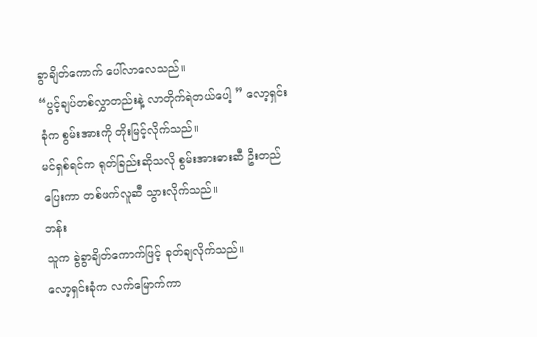ခွာချိတ်ကောက် ပေါ်လာလေသည်။
“ပွင့်ချပ်တစ်လွှာတည်းနဲ့ လာတိုက်ရဲတယ်ပေါ့ ” လော့ရှင်းခုံက စွမ်းအားကို တိုးမြင့်လိုက်သည်။
မင်ရှစ်ရင်က ရုတ်ခြည်းဆိုသလို စွမ်းအားဓားဆီ ဦးတည်ပြေးကာ တစ်ဖက်လူဆီ သွားလိုက်သည်။
ဘန်း
သူက ခွဲခွာချိတ်ကောက်ဖြင့် ခုတ်ချလိုက်သည်။
လော့ရှင်းခုံက လက်မြောက်ကာ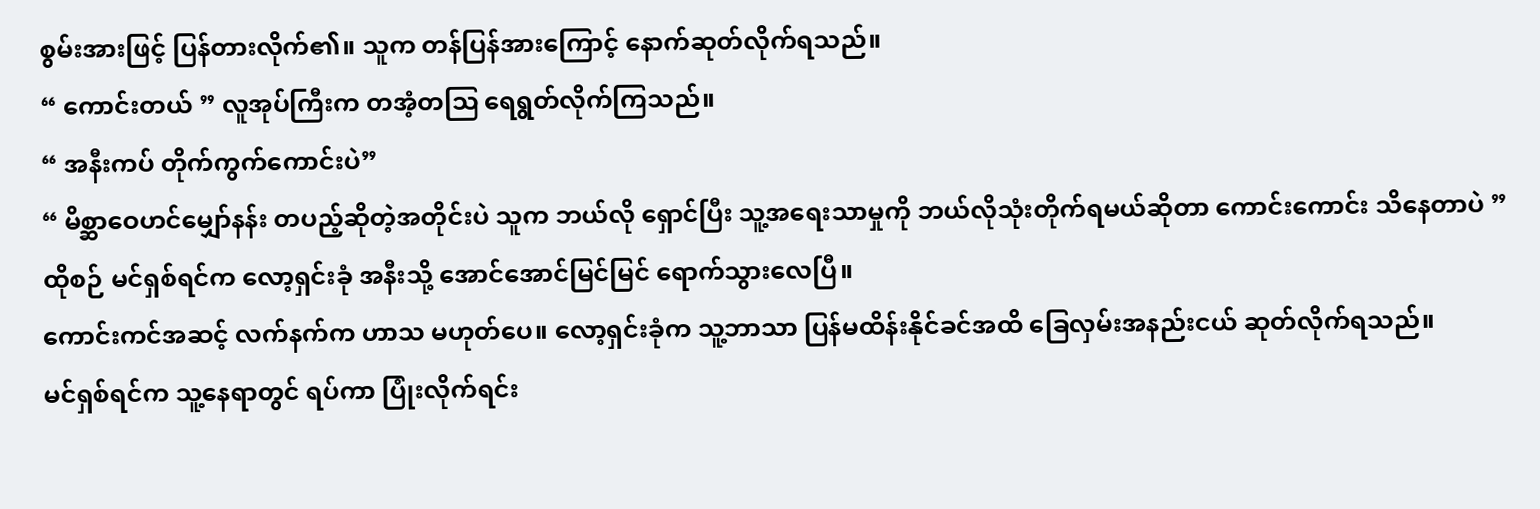စွမ်းအားဖြင့် ပြန်တားလိုက်၏။ သူက တန်ပြန်အားကြောင့် နောက်ဆုတ်လိုက်ရသည်။
“ ကောင်းတယ် ” လူအုပ်ကြီးက တအံ့တဩ ရေရွတ်လိုက်ကြသည်။
“ အနီးကပ် တိုက်ကွက်ကောင်းပဲ”
“ မိစ္ဆာဝေဟင်မျှော်နန်း တပည့်ဆိုတဲ့အတိုင်းပဲ သူက ဘယ်လို ရှောင်ပြီး သူ့အရေးသာမှုကို ဘယ်လိုသုံးတိုက်ရမယ်ဆိုတာ ကောင်းကောင်း သိနေတာပဲ ”
ထိုစဉ် မင်ရှစ်ရင်က လော့ရှင်းခုံ အနီးသို့ အောင်အောင်မြင်မြင် ရောက်သွားလေပြီ။
ကောင်းကင်အဆင့် လက်နက်က ဟာသ မဟုတ်ပေ။ လော့ရှင်းခုံက သူ့ဘာသာ ပြန်မထိန်းနိုင်ခင်အထိ ခြေလှမ်းအနည်းငယ် ဆုတ်လိုက်ရသည်။
မင်ရှစ်ရင်က သူ့နေရာတွင် ရပ်ကာ ပြုံးလိုက်ရင်း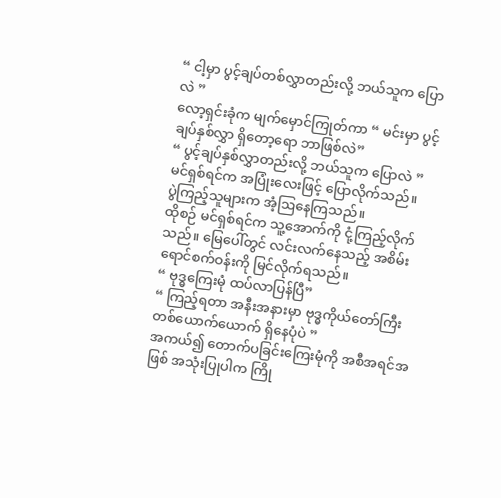“ ငါ့မှာ ပွင့်ချပ်တစ်လွှာတည်းလို့ ဘယ်သူက ပြောလဲ ”
လော့ရှင်းခုံက မျက်မှောင်ကြုတ်ကာ “ မင်းမှာ ပွင့်ချပ်နှစ်လွှာ ရှိတော့ရော ဘာဖြစ်လဲ”
“ ပွင့်ချပ်နှစ်လွှာတည်းလို့ ဘယ်သူက ပြောလဲ ” မင်ရှစ်ရင်က အပြုံးလေးဖြင့် ပြောလိုက်သည်။
ပွဲကြည့်သူများက အံ့ဩနေကြသည်။
ထိုစဉ် မင်ရှစ်ရင်က သူ့အောက်ကို ငုံ့ကြည့်လိုက်သည်။ မြေပေါ်တွင် လင်းလက်နေသည့် အစိမ်းရောင်စက်ဝန်းကို မြင်လိုက်ရသည်။
“ ဗုဒ္ဓကြေးမုံ ထပ်လာပြန်ပြီ”
“ ကြည့်ရတာ အနီးအနားမှာ ဗုဒ္ဓကိုယ်တော်ကြီးတစ်ယောက်ယောက် ရှိနေပုံပဲ ”
အကယ်၍ တောက်ပခြင်းကြေးမုံကို အစီအရင်အဖြစ် အသုံးပြုပါက ကြို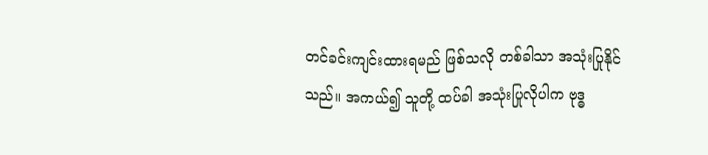တင်ခင်းကျင်းထားရမည် ဖြစ်သလို တစ်ခါသာ အသုံးပြုနိုင်သည်။ အကယ်၍ သူတို့ ထပ်ခါ အသုံးပြုလိုပါက ဗုဒ္ဓ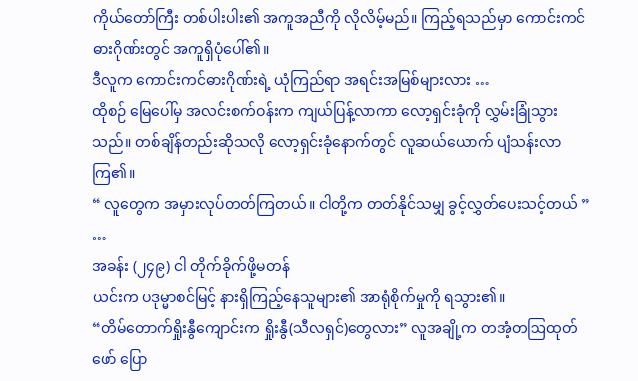ကိုယ်တော်ကြီး တစ်ပါးပါး၏ အကူအညီကို လိုလိမ့်မည်။ ကြည့်ရသည်မှာ ကောင်းကင်ဓားဂိုဏ်းတွင် အကူရှိပုံပေါ်၏။
ဒီလူက ကောင်းကင်ဓားဂိုဏ်းရဲ့ ယုံကြည်ရာ အရင်းအမြစ်များလား …
ထိုစဉ် မြေပေါ်မှ အလင်းစက်ဝန်းက ကျယ်ပြန့်လာကာ လော့ရှင်းခုံကို လွှမ်းခြုံသွားသည်။ တစ်ချိန်တည်းဆိုသလို လော့ရှင်းခုံနောက်တွင် လူဆယ်ယောက် ပျံသန်းလာကြ၏။
“ လူတွေက အမှားလုပ်တတ်ကြတယ်။ ငါတို့က တတ်နိုင်သမျှ ခွင့်လွှတ်ပေးသင့်တယ် ”
…
အခန်း (၂၄၉) ငါ တိုက်ခိုက်ဖို့မတန်
ယင်းက ပဒုမ္မာစင်မြင့် နားရှိကြည့်နေသူများ၏ အာရုံစိုက်မှုကို ရသွား၏။
“တိမ်တောက်ရှိုးနွီကျောင်းက ရှိုးနွီ(သီလရှင်)တွေလား” လူအချို့က တအံ့တဩထုတ်ဖော် ပြော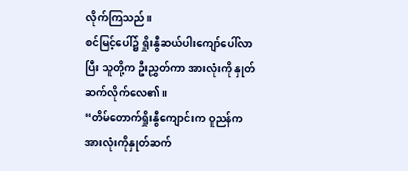လိုက်ကြသည်။
စင်မြင့်ပေါ်၌ ရှိုးနွီဆယ်ပါးကျော်ပေါ်လာပြီး သူတို့က ဦးညွှတ်ကာ အားလုံးကို နှုတ်ဆက်လိုက်လေ၏။
“တိမ်တောက်ရှိုးနွီကျောင်းက ဝူညန်က အားလုံးကိုနှုတ်ဆက်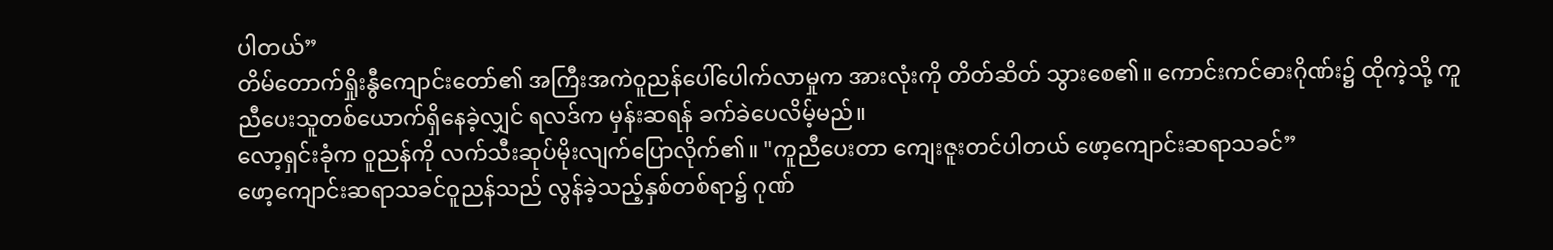ပါတယ်”
တိမ်တောက်ရှိုးနွီကျောင်းတော်၏ အကြီးအကဲဝူညန်ပေါ်ပေါက်လာမှုက အားလုံးကို တိတ်ဆိတ် သွားစေ၏။ ကောင်းကင်ဓားဂိုဏ်း၌ ထိုကဲ့သို့ ကူညီပေးသူတစ်ယောက်ရှိနေခဲ့လျှင် ရလဒ်က မှန်းဆရန် ခက်ခဲပေလိမ့်မည်။
လော့ရှင်းခုံက ဝူညန်ကို လက်သီးဆုပ်မိုးလျက်ပြောလိုက်၏။ "ကူညီပေးတာ ကျေးဇူးတင်ပါတယ် ဖော့ကျောင်းဆရာသခင်”
ဖော့ကျောင်းဆရာသခင်ဝူညန်သည် လွန်ခဲ့သည့်နှစ်တစ်ရာ၌ ဂုဏ်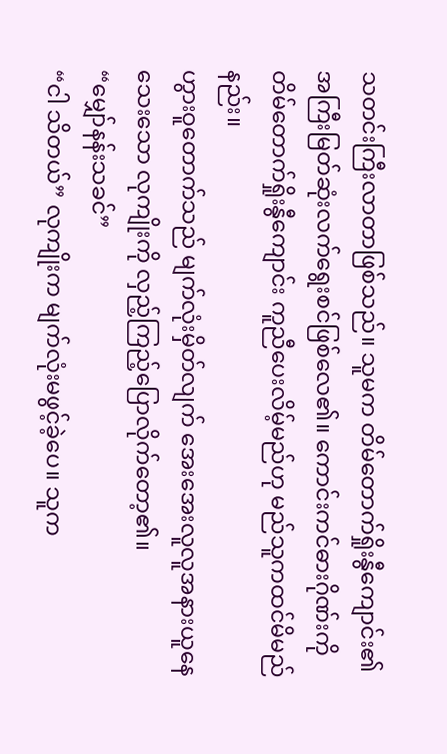သတင်းကြီးလာတာဖြစ်သည်။ သူမက တိမ်တောက်ရှိုးနွီကျောင်း၏ အကြီးမြတ်ဆုံးလက်ရွေးစင်ဖြစ်လေ၏။ ကောင်းကင်ဓားဂိုဏ်းကို တိမ်တောက်ရှိုးနွီကျောင်း ကူညီပေးလိမ့်မည်ဟု မည်သူကထင်မိမည်နည်း။
ဟွားဝူတောက်သည် မျက်လုံးမှိတ်လျက် အေးအေးလူလူအနားယူနေသေးသော လုကျိုးကို လှည့်ကြည့်ပြောလိုက်တော့၏။
“မျှော်နန်းသခင်”
“ငါ သိတယ်” လုကျိုးက မျက်လုံးမဖွင့်ခဲ့ပေ။ သူက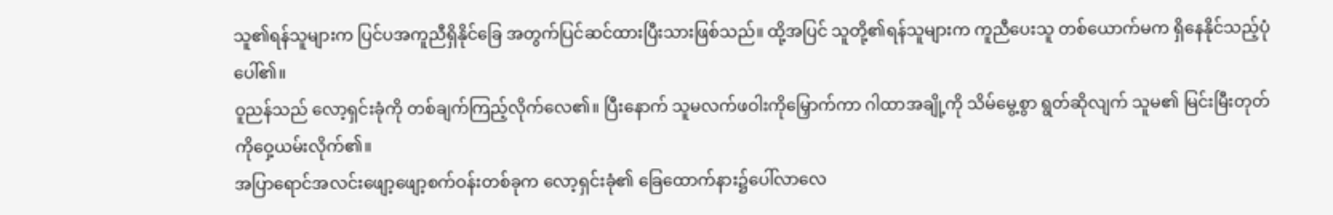သူ၏ရန်သူများက ပြင်ပအကူညီရှိနိုင်ခြေ အတွက်ပြင်ဆင်ထားပြီးသားဖြစ်သည်။ ထို့အပြင် သူတို့၏ရန်သူများက ကူညီပေးသူ တစ်ယောက်မက ရှိနေနိုင်သည့်ပုံပေါ်၏။
ဝူညန်သည် လော့ရှင်းခုံကို တစ်ချက်ကြည့်လိုက်လေ၏။ ပြီးနောက် သူမလက်ဖဝါးကိုမြှောက်ကာ ဂါထာအချို့ကို သိမ်မွေ့စွာ ရွတ်ဆိုလျက် သူမ၏ မြင်းမြီးတုတ်ကိုဝှေ့ယမ်းလိုက်၏။
အပြာရောင်အလင်းဖျော့ဖျော့စက်ဝန်းတစ်ခုက လော့ရှင်းခုံ၏ ခြေထောက်နား၌ပေါ်လာလေ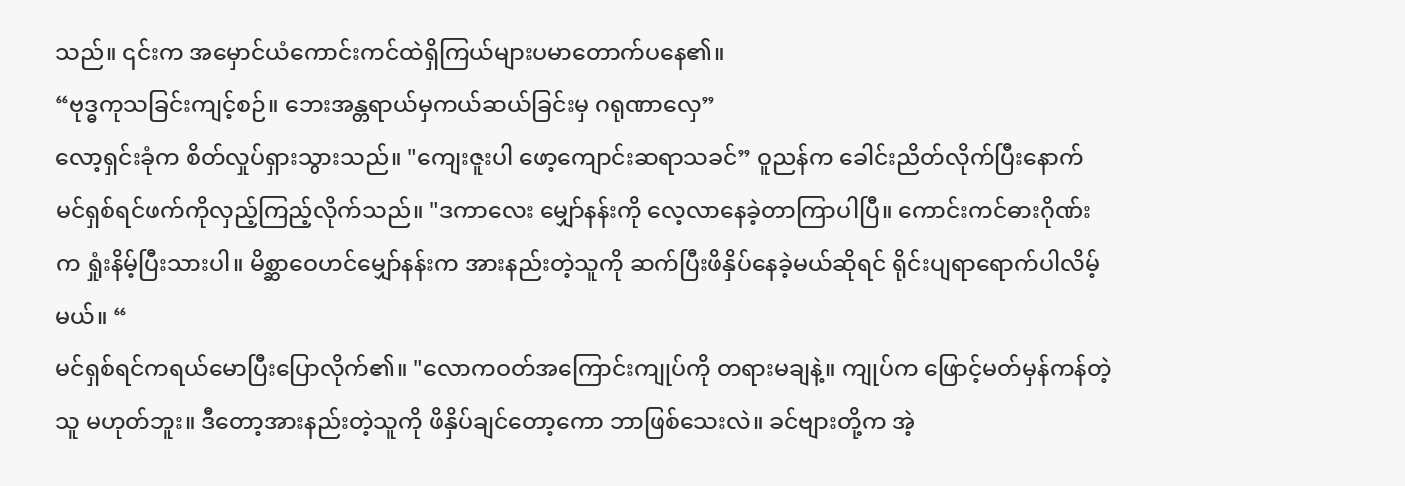သည်။ ၎င်းက အမှောင်ယံကောင်းကင်ထဲရှိကြယ်များပမာတောက်ပနေ၏။
“ဗုဒ္ဓကုသခြင်းကျင့်စဉ်။ ဘေးအန္တရာယ်မှကယ်ဆယ်ခြင်းမှ ဂရုဏာလှေ”
လော့ရှင်းခုံက စိတ်လှုပ်ရှားသွားသည်။ "ကျေးဇူးပါ ဖော့ကျောင်းဆရာသခင်” ဝူညန်က ခေါင်းညိတ်လိုက်ပြီးနောက် မင်ရှစ်ရင်ဖက်ကိုလှည့်ကြည့်လိုက်သည်။ "ဒကာလေး မျှော်နန်းကို လေ့လာနေခဲ့တာကြာပါပြီ။ ကောင်းကင်ဓားဂိုဏ်းက ရှုံးနိမ့်ပြီးသားပါ။ မိစ္ဆာဝေဟင်မျှော်နန်းက အားနည်းတဲ့သူကို ဆက်ပြီးဖိနှိပ်နေခဲ့မယ်ဆိုရင် ရိုင်းပျရာရောက်ပါလိမ့်မယ်။ “
မင်ရှစ်ရင်ကရယ်မောပြီးပြောလိုက်၏။ "လောကဝတ်အကြောင်းကျုပ်ကို တရားမချနဲ့။ ကျုပ်က ဖြောင့်မတ်မှန်ကန်တဲ့သူ မဟုတ်ဘူး။ ဒီတော့အားနည်းတဲ့သူကို ဖိနှိပ်ချင်တော့ကော ဘာဖြစ်သေးလဲ။ ခင်ဗျားတို့က အဲ့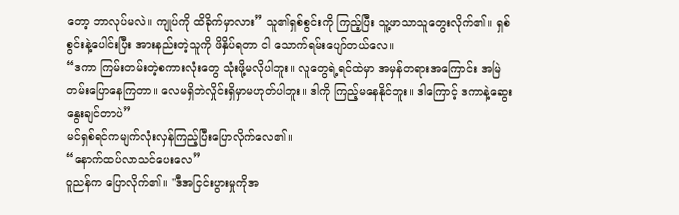တော့ ဘာလုပ်မလဲ။ ကျုပ်ကို ထိခိုက်မှာလား” သူ၏ရှစ်စွင်းကို ကြည့်ပြီး သူ့ဖာသာသူတွေးလိုက်၏။ ရှစ်စွင်းနဲ့ပေါင်းပြီး အားနည်းတဲ့သူကို ဖိနှိပ်ရတာ ငါ သောက်ရမ်းပျော်တယ်လေ။
“ဒကာ ကြမ်းတမ်းတဲ့စကားလုံးတွေ သုံးဖို့မလိုပါဘူး။ လူတွေရဲ့ရင်ထဲမှာ အမှန်တရားအကြောင်း အမြဲတမ်းပြောနေကြတာ။ လေမရှိဘဲလှိုင်းရှိမှာမဟုတ်ပါဘူး။ ဒါကို ကြည့်မနေနိုင်ဘူး။ ဒါကြောင့် ဒကာနဲ့ဆွေးနွေးချင်တာပဲ”
မင်ရှစ်ရင်ကမျက်လုံးလှန်ကြည့်ပြီးပြောလိုက်လေ၏။
“နောက်ထပ်လာသင်ပေးလေ”
ဝူညန်က ပြောလိုက်၏။ "ဒီအငြင်းပွားမှုကိုအ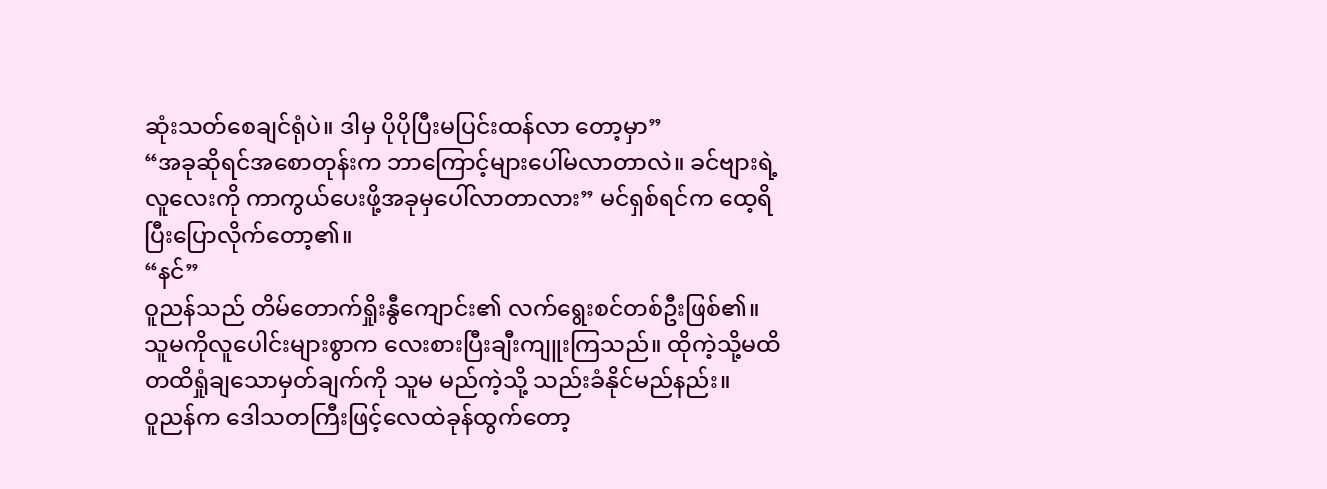ဆုံးသတ်စေချင်ရုံပဲ။ ဒါမှ ပိုပိုပြီးမပြင်းထန်လာ တော့မှာ”
“အခုဆိုရင်အစောတုန်းက ဘာကြောင့်များပေါ်မလာတာလဲ။ ခင်ဗျားရဲ့လူလေးကို ကာကွယ်ပေးဖို့အခုမှပေါ်လာတာလား” မင်ရှစ်ရင်က ထေ့ရိပြီးပြောလိုက်တော့၏။
“နင်”
ဝူညန်သည် တိမ်တောက်ရှိုးနွီကျောင်း၏ လက်ရွေးစင်တစ်ဦးဖြစ်၏။ သူမကိုလူပေါင်းများစွာက လေးစားပြီးချီးကျူးကြသည်။ ထိုကဲ့သို့မထိတထိရှုံချသောမှတ်ချက်ကို သူမ မည်ကဲ့သို့ သည်းခံနိုင်မည်နည်း။
ဝူညန်က ဒေါသတကြီးဖြင့်လေထဲခုန်ထွက်တော့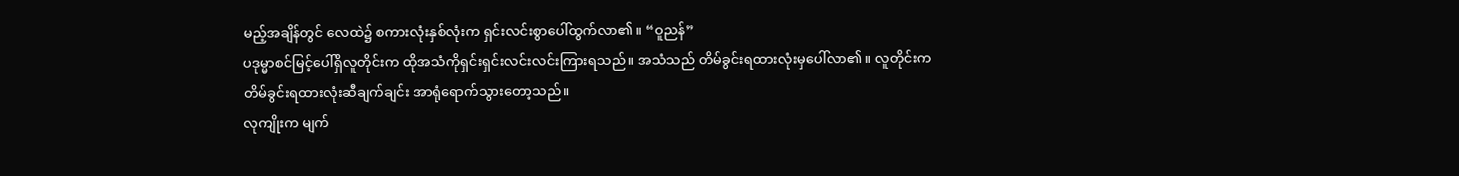မည့်အချိန်တွင် လေထဲ၌ စကားလုံးနှစ်လုံးက ရှင်းလင်းစွာပေါ်ထွက်လာ၏။ “ဝူညန်”
ပဒုမ္မာစင်မြင့်ပေါ်ရှိလူတိုင်းက ထိုအသံကိုရှင်းရှင်းလင်းလင်းကြားရသည်။ အသံသည် တိမ်ခွင်းရထားလုံးမှပေါ်လာ၏။ လူတိုင်းက တိမ်ခွင်းရထားလုံးဆီချက်ချင်း အာရုံရောက်သွားတော့သည်။
လုကျိုးက မျက်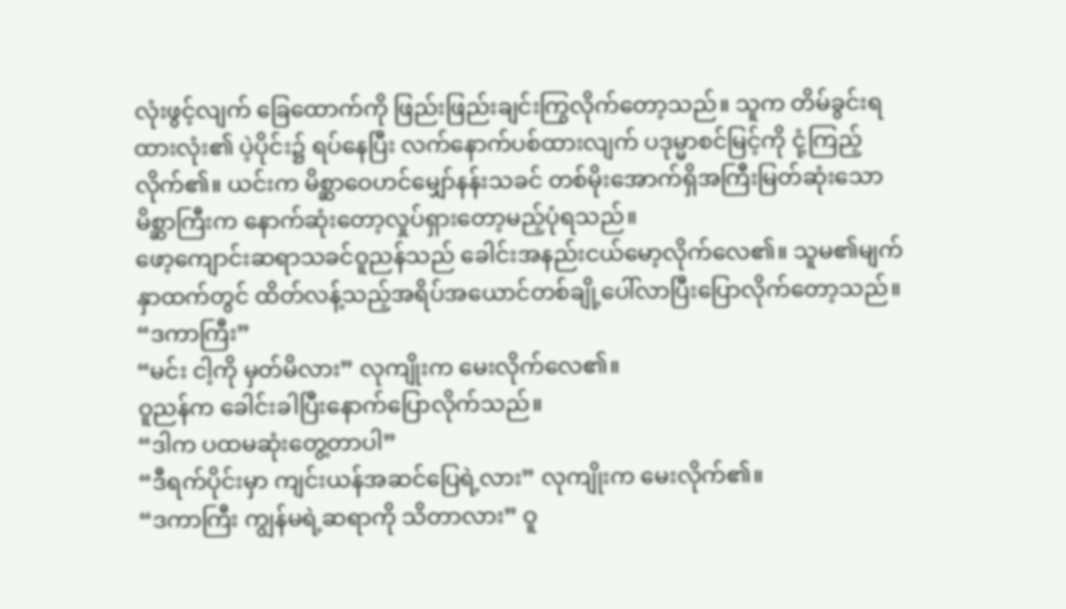လုံးဖွင့်လျက် ခြေထောက်ကို ဖြည်းဖြည်းချင်းကြွလိုက်တော့သည်။ သူက တိမ်ခွင်းရထားလုံး၏ ပဲ့ပိုင်း၌ ရပ်နေပြီး လက်နောက်ပစ်ထားလျက် ပဒုမ္မာစင်မြင့်ကို ငုံ့ကြည့်လိုက်၏။ ယင်းက မိစ္ဆာဝေဟင်မျှော်နန်းသခင် တစ်မိုးအောက်ရှိအကြီးမြတ်ဆုံးသော မိစ္ဆာကြီးက နောက်ဆုံးတော့လှုပ်ရှားတော့မည့်ပုံရသည်။
ဖော့ကျောင်းဆရာသခင်ဝူညန်သည် ခေါင်းအနည်းငယ်မော့လိုက်လေ၏။ သူမ၏မျက်နှာထက်တွင် ထိတ်လန့်သည့်အရိပ်အယောင်တစ်ချို့ပေါ်လာပြီးပြောလိုက်တော့သည်။ “ဒကာကြီး”
“မင်း ငါ့ကို မှတ်မိလား” လုကျိုးက မေးလိုက်လေ၏။
ဝူညန်က ခေါင်းခါပြီးနောက်ပြောလိုက်သည်။
“ဒါက ပထမဆုံးတွေ့တာပါ”
“ဒီရက်ပိုင်းမှာ ကျင်းယန်အဆင်ပြေရဲ့လား” လုကျိုးက မေးလိုက်၏။
“ဒကာကြီး ကျွန်မရဲ့ဆရာကို သိတာလား” ဝူ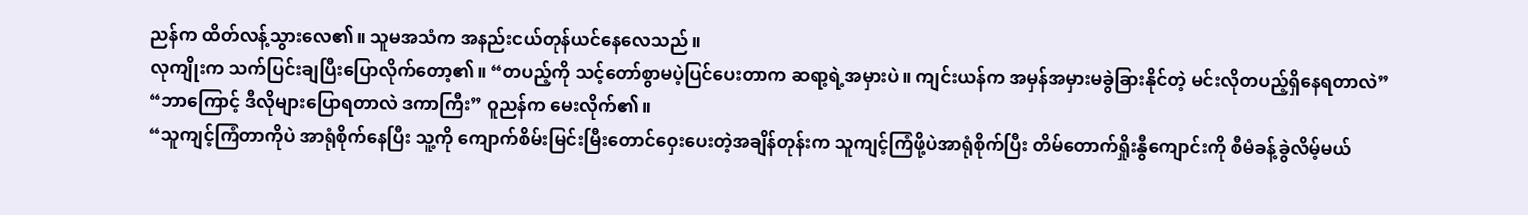ညန်က ထိတ်လန့်သွားလေ၏။ သူမအသံက အနည်းငယ်တုန်ယင်နေလေသည်။
လုကျိုးက သက်ပြင်းချပြီးပြောလိုက်တော့၏။ “တပည့်ကို သင့်တော်စွာမပဲ့ပြင်ပေးတာက ဆရာ့ရဲ့အမှားပဲ။ ကျင်းယန်က အမှန်အမှားမခွဲခြားနိုင်တဲ့ မင်းလိုတပည့်ရှိနေရတာလဲ”
“ဘာကြောင့် ဒီလိုများပြောရတာလဲ ဒကာကြီး” ဝူညန်က မေးလိုက်၏။
“သူကျင့်ကြံတာကိုပဲ အာရုံစိုက်နေပြီး သူ့ကို ကျောက်စိမ်းမြင်းမြီးတောင်ဝှေးပေးတဲ့အချိန်တုန်းက သူကျင့်ကြံဖို့ပဲအာရုံစိုက်ပြီး တိမ်တောက်ရှိုးနွီကျောင်းကို စီမံခန့်ခွဲလိမ့်မယ်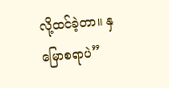လို့ထင်ခဲ့တာ။ နှမြောစရာပဲ”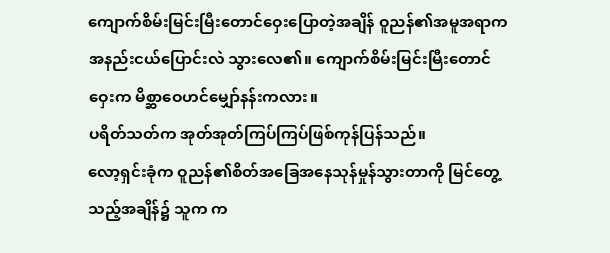ကျောက်စိမ်းမြင်းမြီးတောင်ဝှေးပြောတဲ့အချိန် ဝူညန်၏အမူအရာက အနည်းငယ်ပြောင်းလဲ သွားလေ၏။ ကျောက်စိမ်းမြင်းမြီးတောင်ဝှေးက မိစ္ဆာဝေဟင်မျှော်နန်းကလား။
ပရိတ်သတ်က အုတ်အုတ်ကြပ်ကြပ်ဖြစ်ကုန်ပြန်သည်။
လော့ရှင်းခုံက ဝူညန်၏စိတ်အခြေအနေသုန်မှုန်သွားတာကို မြင်တွေ့သည့်အချိန်၌ သူက က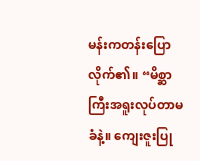မန်းကတန်းပြောလိုက်၏။ “မိစ္ဆာကြီးအရူးလုပ်တာမခံနဲ့။ ကျေးဇူးပြု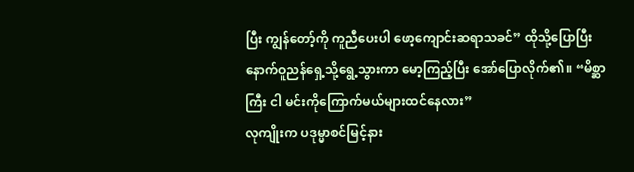ပြီး ကျွန်တော့်ကို ကူညီပေးပါ ဖော့ကျောင်းဆရာသခင်” ထိုသို့ပြောပြီးနောက်ဝူညန်ရှေ့သို့ရွေ့သွားကာ မော့ကြည့်ပြီး အော်ပြောလိုက်၏။ “မိစ္ဆာကြီး ငါ မင်းကိုကြောက်မယ်များထင်နေလား”
လုကျိုးက ပဒုမ္မာစင်မြင့်နား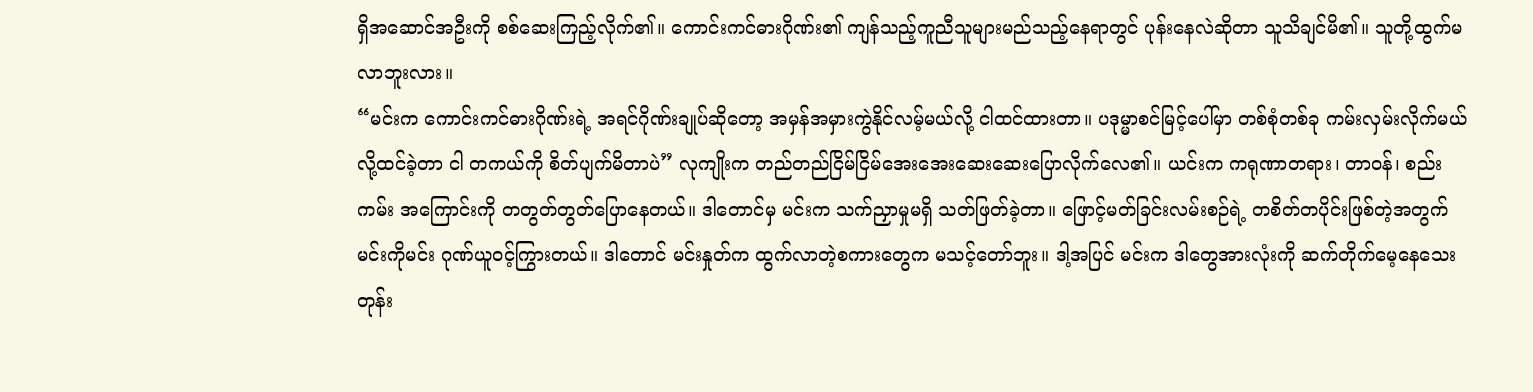ရှိအဆောင်အဦးကို စစ်ဆေးကြည့်လိုက်၏။ ကောင်းကင်ဓားဂိုဏ်း၏ ကျန်သည့်ကူညီသူများမည်သည့်နေရာတွင် ပုန်းနေလဲဆိုတာ သူသိချင်မိ၏။ သူတို့ထွက်မလာဘူးလား။
“မင်းက ကောင်းကင်ဓားဂိုဏ်းရဲ့ အရင်ဂိုဏ်းချုပ်ဆိုတော့ အမှန်အမှားကွဲနိုင်လမ့်မယ်လို့ ငါထင်ထားတာ။ ပဒုမ္မာစင်မြင့်ပေါ်မှာ တစ်စုံတစ်ခု ကမ်းလှမ်းလိုက်မယ်လို့ထင်ခဲ့တာ ငါ တကယ်ကို စိတ်ပျက်မိတာပဲ” လုကျိုးက တည်တည်ငြိမ်ငြိမ်အေးအေးဆေးဆေးပြောလိုက်လေ၏။ ယင်းက ကရုဏာတရား၊ တာဝန်၊ စည်းကမ်း အကြောင်းကို တတွတ်တွတ်ပြောနေတယ်။ ဒါတောင်မှ မင်းက သက်ညှာမှုမရှိ သတ်ဖြတ်ခဲ့တာ။ ဖြောင့်မတ်ခြင်းလမ်းစဉ်ရဲ့ တစိတ်တပိုင်းဖြစ်တဲ့အတွက် မင်းကိုမင်း ဂုဏ်ယူဝင့်ကြွားတယ်။ ဒါတောင် မင်းနှုတ်က ထွက်လာတဲ့စကားတွေက မသင့်တော်ဘူး။ ဒါ့အပြင် မင်းက ဒါတွေအားလုံးကို ဆက်တိုက်မေ့နေသေးတုန်း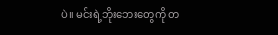ပဲ။ မင်းရဲ့ဘိုးဘေးတွေကို တ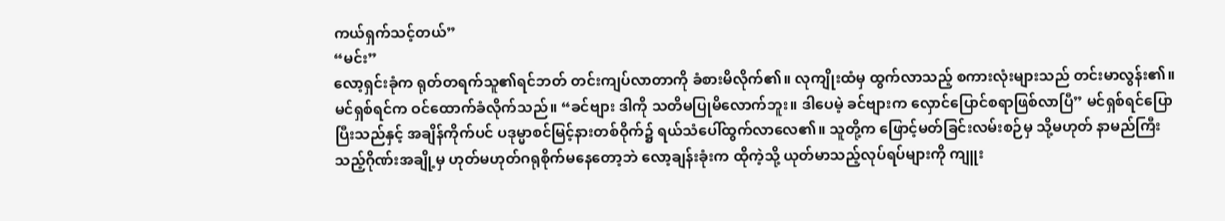ကယ်ရှက်သင့်တယ်”
“မင်း”
လော့ရှင်းခုံက ရုတ်တရက်သူ၏ရင်ဘတ် တင်းကျပ်လာတာကို ခံစားမိလိုက်၏။ လုကျိုးထံမှ ထွက်လာသည့် စကားလုံးများသည် တင်းမာလွန်း၏။
မင်ရှစ်ရင်က ဝင်ထောက်ခံလိုက်သည်။ “ခင်ဗျား ဒါကို သတိမပြုမိလောက်ဘူး။ ဒါပေမဲ့ ခင်ဗျားက လှောင်ပြောင်စရာဖြစ်လာပြီ” မင်ရှစ်ရင်ပြောပြီးသည်နှင့် အချိန်ကိုက်ပင် ပဒုမ္မာစင်မြင့်နားတစ်ဝိုက်၌ ရယ်သံပေါ်ထွက်လာလေ၏။ သူတို့က ဖြောင့်မတ်ခြင်းလမ်းစဉ်မှ သို့မဟုတ် နာမည်ကြီးသည့်ဂိုဏ်းအချို့မှ ဟုတ်မဟုတ်ဂရုစိုက်မနေတော့ဘဲ လော့ချန်းခုံးက ထိုကဲ့သို့ ယုတ်မာသည့်လုပ်ရပ်များကို ကျူး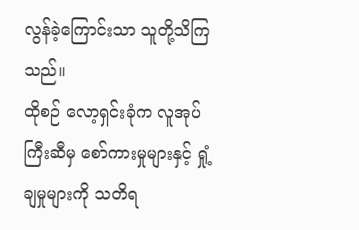လွန်ခဲ့ကြောင်းသာ သူတို့သိကြသည်။
ထိုစဉ် လော့ရှင်းခုံက လူအုပ်ကြီးဆီမှ စော်ကားမှုများနှင့် ရှုံ့ချမှုများကို သတိရ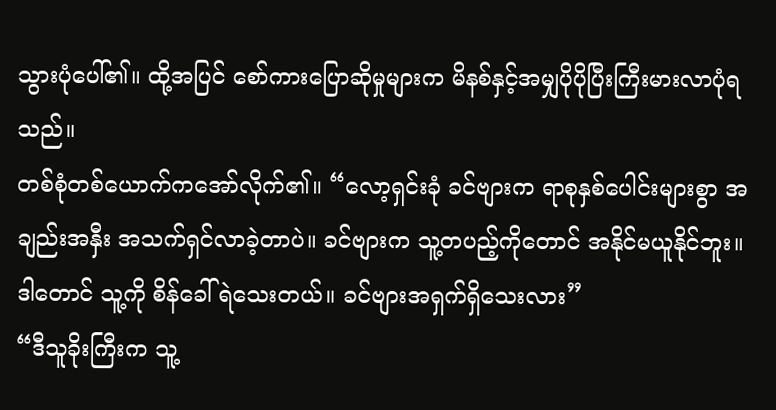သွားပုံပေါ်၏။ ထို့အပြင် စော်ကားပြောဆိုမှုများက မိနစ်နှင့်အမျှပိုပိုပြီးကြီးမားလာပုံရသည်။
တစ်စုံတစ်ယောက်ကအော်လိုက်၏။ “လော့ရှင်းခုံ ခင်ဗျားက ရာစုနှစ်ပေါင်းများစွာ အချည်းအနှီး အသက်ရှင်လာခဲ့တာပဲ။ ခင်ဗျားက သူ့တပည့်ကိုတောင် အနိုင်မယူနိုင်ဘူး။ ဒါတောင် သူ့ကို စိန်ခေါ်ရဲသေးတယ်။ ခင်ဗျားအရှက်ရှိသေးလား”
“ဒီသူခိုးကြီးက သူ့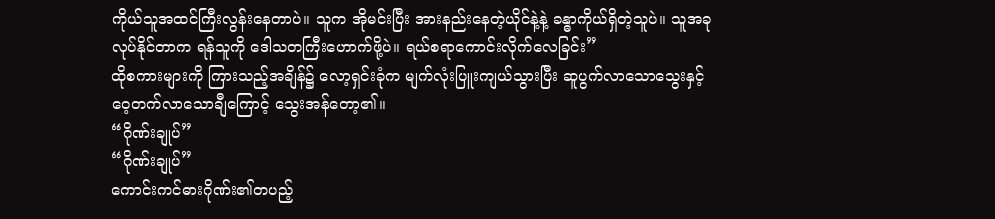ကိုယ်သူအထင်ကြီးလွန်းနေတာပဲ။ သူက အိုမင်းပြီး အားနည်းနေတဲ့ယိုင်နဲ့နဲ့ ခန္ဓာကိုယ်ရှိတဲ့သူပဲ။ သူအခုလုပ်နိုင်တာက ရန်သူကို ဒေါသတကြီးဟောက်ဖို့ပဲ။ ရယ်စရာကောင်းလိုက်လေခြင်း”
ထိုစကားများကို ကြားသည့်အချိန်၌ လော့ရှင်းခုံက မျက်လုံးပြူးကျယ်သွားပြီး ဆူပွက်လာသောသွေးနှင့် ဝေ့တက်လာသောချီကြောင့် သွေးအန်တော့၏။
“ဂိုဏ်းချုပ်”
“ဂိုဏ်းချုပ်”
ကောင်းကင်ဓားဂိုဏ်း၏တပည့်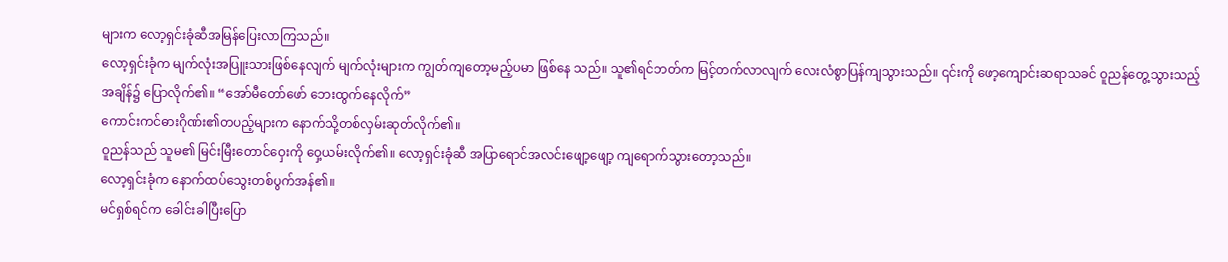များက လော့ရှင်းခုံဆီအမြန်ပြေးလာကြသည်။
လော့ရှင်းခုံက မျက်လုံးအပြူးသားဖြစ်နေလျက် မျက်လုံးများက ကျွတ်ကျတော့မည့်ပမာ ဖြစ်နေ သည်။ သူ၏ရင်ဘတ်က မြင့်တက်လာလျက် လေးလံစွာပြန်ကျသွားသည်။ ၎င်းကို ဖော့ကျောင်းဆရာသခင် ဝူညန်တွေ့သွားသည့်အချိန်၌ ပြောလိုက်၏။ “အော်မီတော်ဖော် ဘေးထွက်နေလိုက်”
ကောင်းကင်ဓားဂိုဏ်း၏တပည့်များက နောက်သို့တစ်လှမ်းဆုတ်လိုက်၏။
ဝူညန်သည် သူမ၏ မြင်းမြီးတောင်ဝှေးကို ဝှေ့ယမ်းလိုက်၏။ လော့ရှင်းခုံဆီ အပြာရောင်အလင်းဖျော့ဖျော့ ကျရောက်သွားတော့သည်။
လော့ရှင်းခုံက နောက်ထပ်သွေးတစ်ပွက်အန်၏။
မင်ရှစ်ရင်က ခေါင်းခါပြီးပြော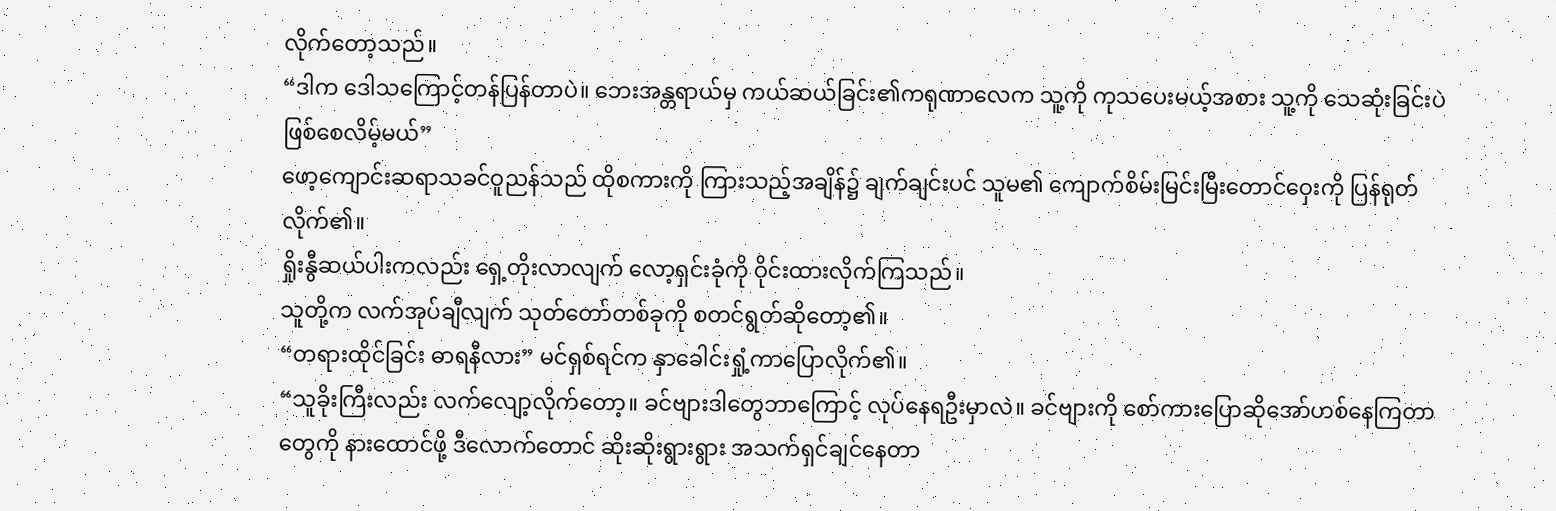လိုက်တော့သည်။
“ဒါက ဒေါသကြောင့်တန်ပြန်တာပဲ။ ဘေးအန္တရာယ်မှ ကယ်ဆယ်ခြင်း၏ကရုဏာလေက သူ့ကို ကုသပေးမယ့်အစား သူ့ကို သေဆုံးခြင်းပဲဖြစ်စေလိမ့်မယ်”
ဖော့ကျောင်းဆရာသခင်ဝူညန်သည် ထိုစကားကို ကြားသည့်အချိန်၌ ချက်ချင်းပင် သူမ၏ ကျောက်စိမ်းမြင်းမြီးတောင်ဝှေးကို ပြန်ရုတ်လိုက်၏။
ရှိုးနွီဆယ်ပါးကလည်း ရှေ့တိုးလာလျက် လော့ရှင်းခုံကို ဝိုင်းထားလိုက်ကြသည်။
သူတို့က လက်အုပ်ချီလျက် သုတ်တော်တစ်ခုကို စတင်ရွတ်ဆိုတော့၏။
“တရားထိုင်ခြင်း ဓာရနီလား” မင်ရှစ်ရင်က နှာခေါင်းရှုံ့ကာပြောလိုက်၏။
“သူခိုးကြီးလည်း လက်လျော့လိုက်တော့။ ခင်ဗျားဒါတွေဘာကြောင့် လုပ်နေရဦးမှာလဲ။ ခင်ဗျားကို စော်ကားပြောဆိုအော်ဟစ်နေကြတာတွေကို နားထောင်ဖို့ ဒီလောက်တောင် ဆိုးဆိုးရွားရွား အသက်ရှင်ချင်နေတာ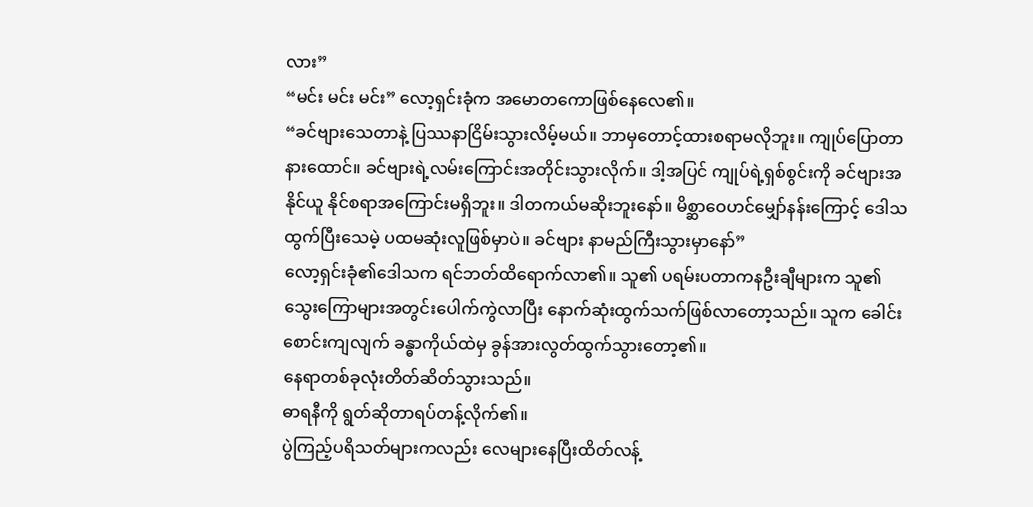လား”
“မင်း မင်း မင်း” လော့ရှင်းခုံက အမောတကောဖြစ်နေလေ၏။
“ခင်ဗျားသေတာနဲ့ ပြဿနာငြိမ်းသွားလိမ့်မယ်။ ဘာမှတောင့်ထားစရာမလိုဘူး။ ကျုပ်ပြောတာ နားထောင်။ ခင်ဗျားရဲ့လမ်းကြောင်းအတိုင်းသွားလိုက်။ ဒါ့အပြင် ကျုပ်ရဲ့ရှစ်စွင်းကို ခင်ဗျားအနိုင်ယူ နိုင်စရာအကြောင်းမရှိဘူး။ ဒါတကယ်မဆိုးဘူးနော်။ မိစ္ဆာဝေဟင်မျှော်နန်းကြောင့် ဒေါသထွက်ပြီးသေမဲ့ ပထမဆုံးလူဖြစ်မှာပဲ။ ခင်ဗျား နာမည်ကြီးသွားမှာနော်”
လော့ရှင်းခုံ၏ဒေါသက ရင်ဘတ်ထိရောက်လာ၏။ သူ၏ ပရမ်းပတာကနဦးချီများက သူ၏ သွေးကြောများအတွင်းပေါက်ကွဲလာပြီး နောက်ဆုံးထွက်သက်ဖြစ်လာတော့သည်။ သူက ခေါင်းစောင်းကျလျက် ခန္ဓာကိုယ်ထဲမှ ခွန်အားလွတ်ထွက်သွားတော့၏။
နေရာတစ်ခုလုံးတိတ်ဆိတ်သွားသည်။
ဓာရနီကို ရွတ်ဆိုတာရပ်တန့်လိုက်၏။
ပွဲကြည့်ပရိသတ်များကလည်း လေများနေပြီးထိတ်လန့်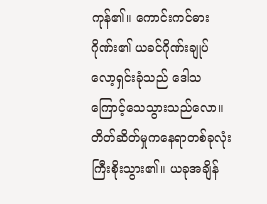ကုန်၏။ ကောင်းကင်ဓားဂိုဏ်း၏ ယခင်ဂိုဏ်းချုပ်လော့ရှင်းခုံသည် ဒေါသကြောင့်သေသွားသည်လော။
တိတ်ဆိတ်မှုကနေရာတစ်ခုလုံးကြီးစိုးသွား၏။ ယခုအချိန်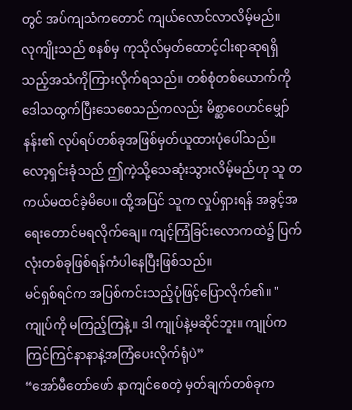တွင် အပ်ကျသံကတောင် ကျယ်လောင်လာလိမ့်မည်။
လုကျိုးသည် စနစ်မှ ကုသိုလ်မှတ်ထောင့်ငါးရာဆုရရှိသည့်အသံကိုကြားလိုက်ရသည်။ တစ်စုံတစ်ယောက်ကို ဒေါသထွက်ပြီးသေစေသည်ကလည်း မိစ္ဆာဝေဟင်မျှော်နန်း၏ လုပ်ရပ်တစ်ခုအဖြစ်မှတ်ယူထားပုံပေါ်သည်။ လော့ရှင်းခုံသည် ဤကဲ့သို့သေဆုံးသွားလိမ့်မည်ဟု သူ တကယ်မထင်ခဲ့မိပေ။ ထို့အပြင် သူက လှုပ်ရှားရန် အခွင့်အရေးတောင်မရလိုက်ချေ။ ကျင့်ကြံခြင်းလောကထဲ၌ ပြက်လုံးတစ်ခုဖြစ်ရန်ကံပါနေပြီးဖြစ်သည်။
မင်ရှစ်ရင်က အပြစ်ကင်းသည့်ပုံဖြင့်ပြောလိုက်၏။ "ကျုပ်ကို မကြည့်ကြနဲ့။ ဒါ ကျုပ်နဲ့မဆိုင်ဘူး။ ကျုပ်က ကြင်ကြင်နာနာနဲ့အကြံပေးလိုက်ရုံပဲ”
“အော်မီတော်ဖော် နာကျင်စေတဲ့ မှတ်ချက်တစ်ခုက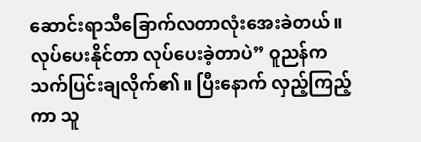ဆောင်းရာသီခြောက်လတာလုံးအေးခဲတယ်။ လုပ်ပေးနိုင်တာ လုပ်ပေးခဲ့တာပဲ” ဝူညန်က သက်ပြင်းချလိုက်၏။ ပြီးနောက် လှည့်ကြည့်ကာ သူ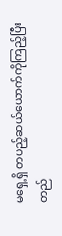မရှေ့ရှိ တပည့်ဆယ်ယောက်ကိုကြည့်ပြီး တည်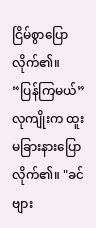ငြိမ်စွာပြောလိုက်၏။
“ပြန်ကြမယ်”
လုကျိုးက ထူးမခြားနားပြောလိုက်၏။ "ခင်ဗျား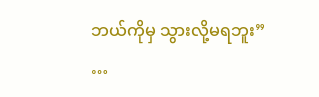ဘယ်ကိုမှ သွားလို့မရဘူး”
…